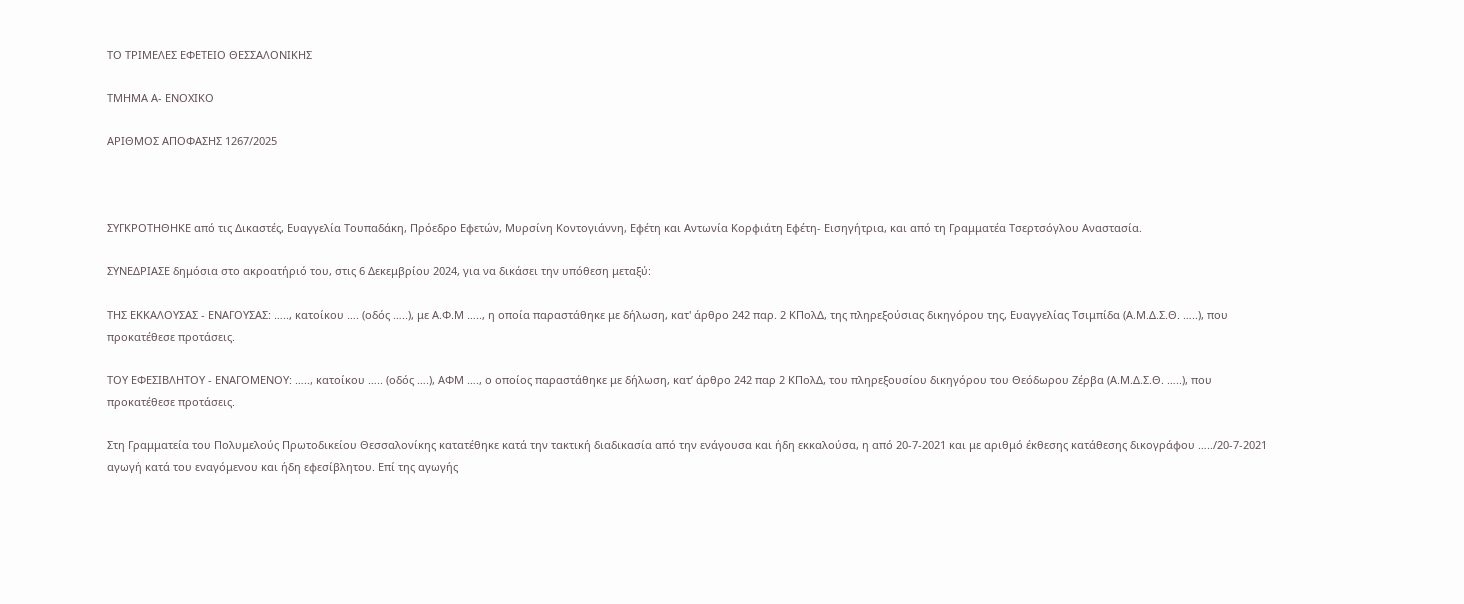ΤΟ ΤΡΙΜΕΛΕΣ ΕΦΕΤΕΙΟ ΘΕΣΣΑΛΟΝΙΚΗΣ

ΤΜΗΜΑ Α- ΕΝΟΧΙΚΟ

ΑΡΙΘΜΟΣ ΑΠΟΦΑΣΗΣ 1267/2025



ΣΥΓΚΡΟΤΗΘΗΚΕ από τις Δικαστές, Ευαγγελία Τουπαδάκη, Πρόεδρο Εφετών, Μυρσίνη Κοντογιάννη, Εφέτη και Αντωνία Κορφιάτη Εφέτη- Εισηγήτρια, και από τη Γραμματέα Τσερτσόγλου Αναστασία.

ΣΥΝΕΔΡΙΑΣΕ δημόσια στο ακροατήριό του, στις 6 Δεκεμβρίου 2024, για να δικάσει την υπόθεση μεταξύ:

ΤΗΣ ΕΚΚΑΛΟΥΣΑΣ - ΕΝΑΓΟΥΣΑΣ: ….., κατοίκου …. (οδός …..), με Α.Φ.Μ ….., η οποία παραστάθηκε με δήλωση, κατ' άρθρο 242 παρ. 2 ΚΠολΔ, της πληρεξούσιας δικηγόρου της, Ευαγγελίας Τσιμπίδα (Α.Μ.Δ.Σ.Θ. …..), που προκατέθεσε προτάσεις.

ΤΟΥ ΕΦΕΣΙΒΛΗΤΟΥ - ΕΝΑΓΟΜΕΝΟΥ: ….., κατοίκου ….. (οδός ….), ΑΦΜ …., ο οποίος παραστάθηκε με δήλωση, κατ’ άρθρο 242 παρ 2 ΚΠολΔ, του πληρεξουσίου δικηγόρου του Θεόδωρου Ζέρβα (Α.Μ.Δ.Σ.Θ. …..), που προκατέθεσε προτάσεις.

Στη Γραμματεία του Πολυμελούς Πρωτοδικείου Θεσσαλονίκης κατατέθηκε κατά την τακτική διαδικασία από την ενάγουσα και ήδη εκκαλούσα, η από 20-7-2021 και με αριθμό έκθεσης κατάθεσης δικογράφου …../20-7-2021 αγωγή κατά του εναγόμενου και ήδη εφεσίβλητου. Επί της αγωγής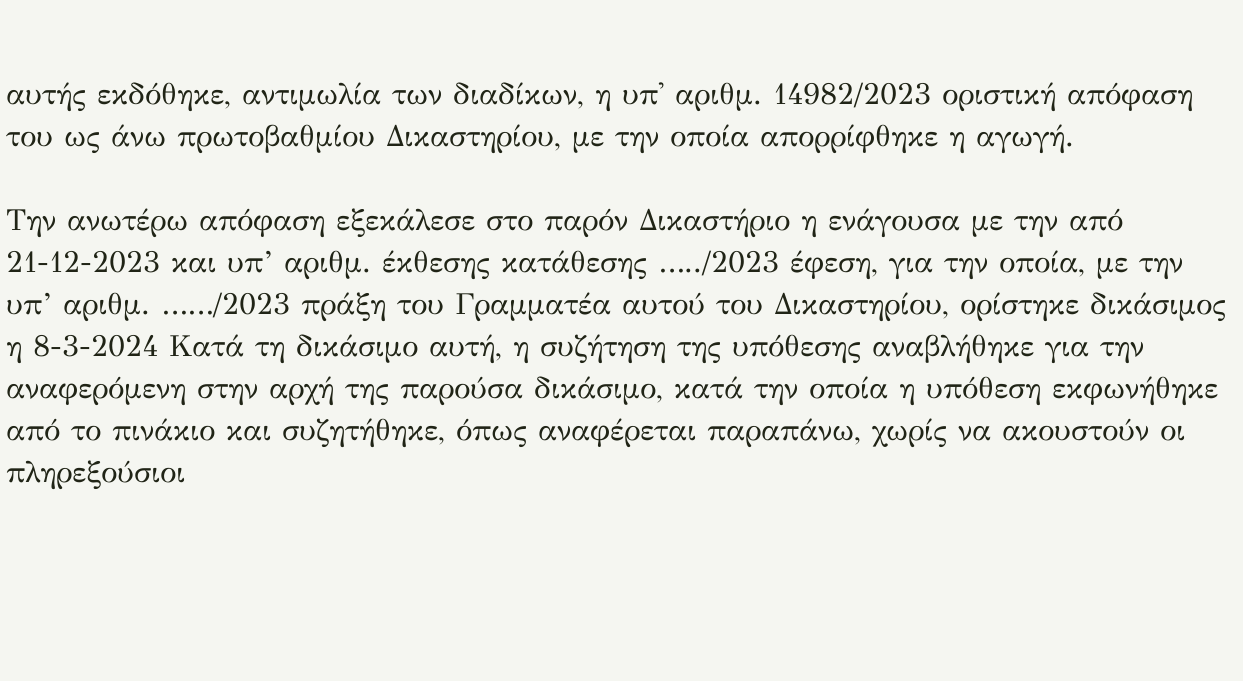αυτής εκδόθηκε, αντιμωλία των διαδίκων, η υπ' αριθμ. 14982/2023 οριστική απόφαση του ως άνω πρωτοβαθμίου Δικαστηρίου, με την οποία απορρίφθηκε η αγωγή.

Την ανωτέρω απόφαση εξεκάλεσε στο παρόν Δικαστήριο η ενάγουσα με την από 21-12-2023 και υπ’ αριθμ. έκθεσης κατάθεσης …../2023 έφεση, για την οποία, με την υπ’ αριθμ. ……/2023 πράξη του Γραμματέα αυτού του Δικαστηρίου, ορίστηκε δικάσιμος η 8-3-2024 Κατά τη δικάσιμο αυτή, η συζήτηση της υπόθεσης αναβλήθηκε για την αναφερόμενη στην αρχή της παρούσα δικάσιμο, κατά την οποία η υπόθεση εκφωνήθηκε από το πινάκιο και συζητήθηκε, όπως αναφέρεται παραπάνω, χωρίς να ακουστούν οι πληρεξούσιοι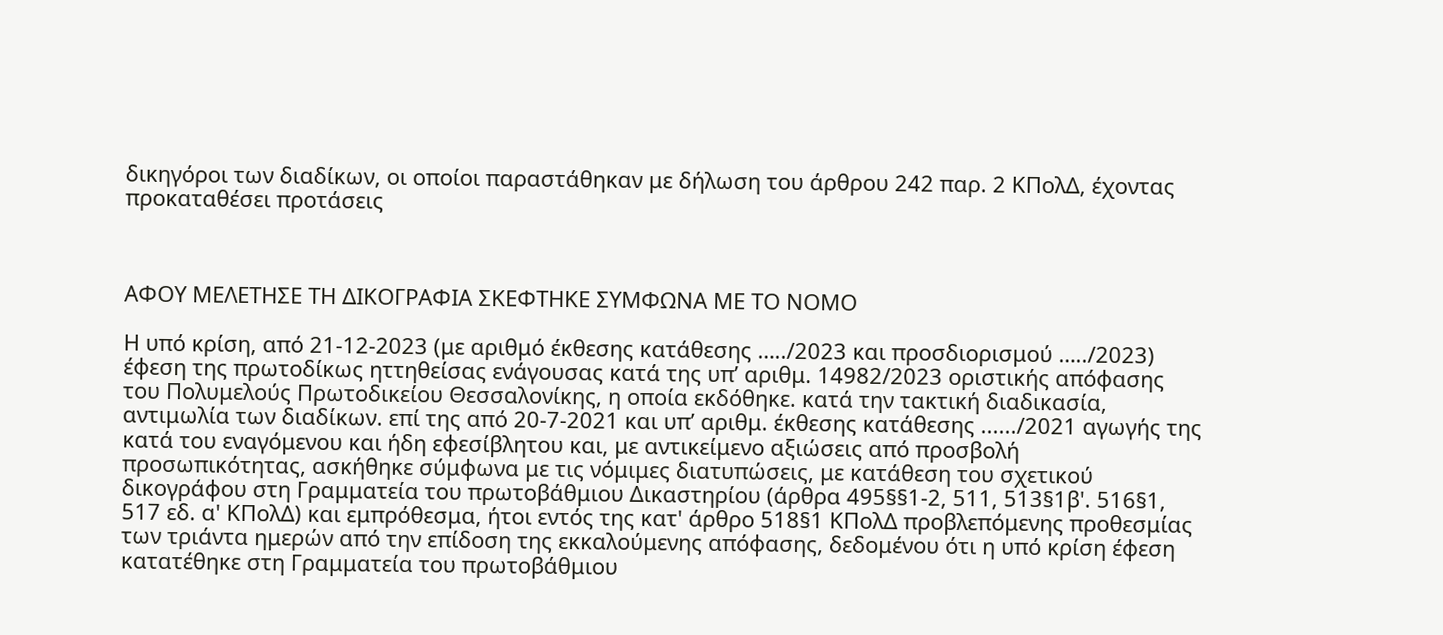δικηγόροι των διαδίκων, οι οποίοι παραστάθηκαν με δήλωση του άρθρου 242 παρ. 2 ΚΠολΔ, έχοντας προκαταθέσει προτάσεις



ΑΦΟΥ ΜΕΛΕΤΗΣΕ ΤΗ ΔΙΚΟΓΡΑΦΙΑ ΣΚΕΦΤΗΚΕ ΣΥΜΦΩΝΑ ΜΕ ΤΟ ΝΟΜΟ

Η υπό κρίση, από 21-12-2023 (με αριθμό έκθεσης κατάθεσης …../2023 και προσδιορισμού …../2023) έφεση της πρωτοδίκως ηττηθείσας ενάγουσας κατά της υπ’ αριθμ. 14982/2023 οριστικής απόφασης του Πολυμελούς Πρωτοδικείου Θεσσαλονίκης, η οποία εκδόθηκε. κατά την τακτική διαδικασία, αντιμωλία των διαδίκων. επί της από 20-7-2021 και υπ’ αριθμ. έκθεσης κατάθεσης ....../2021 αγωγής της κατά του εναγόμενου και ήδη εφεσίβλητου και, με αντικείμενο αξιώσεις από προσβολή προσωπικότητας, ασκήθηκε σύμφωνα με τις νόμιμες διατυπώσεις, με κατάθεση του σχετικού δικογράφου στη Γραμματεία του πρωτοβάθμιου Δικαστηρίου (άρθρα 495§§1-2, 511, 513§1β'. 516§1, 517 εδ. α' ΚΠολΔ) και εμπρόθεσμα, ήτοι εντός της κατ' άρθρο 518§1 ΚΠολΔ προβλεπόμενης προθεσμίας των τριάντα ημερών από την επίδοση της εκκαλούμενης απόφασης, δεδομένου ότι η υπό κρίση έφεση κατατέθηκε στη Γραμματεία του πρωτοβάθμιου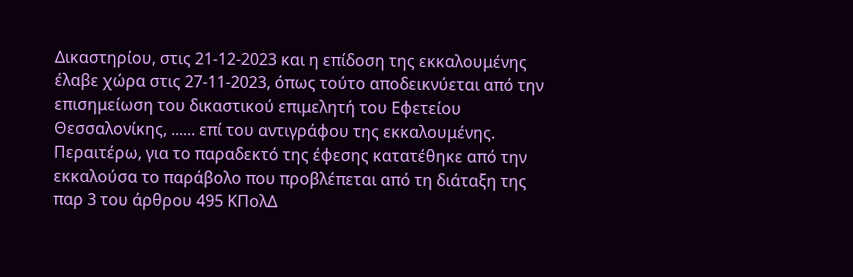Δικαστηρίου, στις 21-12-2023 και η επίδοση της εκκαλουμένης έλαβε χώρα στις 27-11-2023, όπως τούτο αποδεικνύεται από την επισημείωση του δικαστικού επιμελητή του Εφετείου Θεσσαλονίκης, ...... επί του αντιγράφου της εκκαλουμένης. Περαιτέρω, για το παραδεκτό της έφεσης κατατέθηκε από την εκκαλούσα το παράβολο που προβλέπεται από τη διάταξη της παρ 3 του άρθρου 495 ΚΠολΔ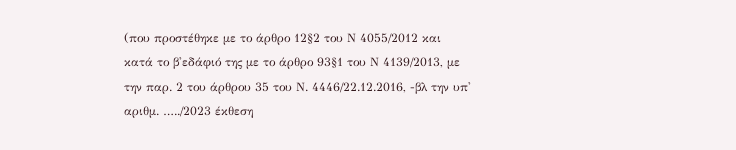(που προστέθηκε με το άρθρο 12§2 του Ν 4055/2012 και κατά το β'εδάφιό της με το άρθρο 93§1 του Ν 4139/2013, με την παρ. 2 του άρθρου 35 του Ν. 4446/22.12.2016, -βλ την υπ' αριθμ. …../2023 έκθεση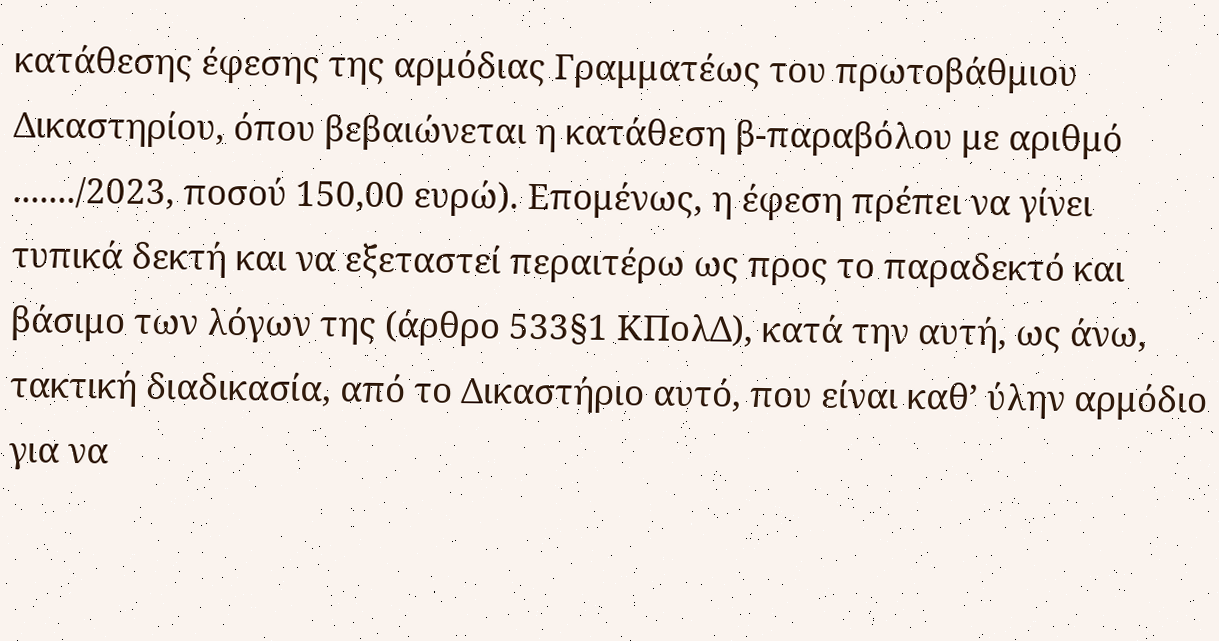κατάθεσης έφεσης της αρμόδιας Γραμματέως του πρωτοβάθμιου Δικαστηρίου, όπου βεβαιώνεται η κατάθεση β-παραβόλου με αριθμό ......./2023, ποσού 150,00 ευρώ). Επομένως, η έφεση πρέπει να γίνει τυπικά δεκτή και να εξεταστεί περαιτέρω ως προς το παραδεκτό και βάσιμο των λόγων της (άρθρο 533§1 ΚΠολΔ), κατά την αυτή, ως άνω, τακτική διαδικασία, από το Δικαστήριο αυτό, που είναι καθ’ ύλην αρμόδιο για να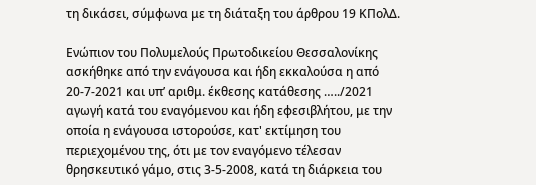τη δικάσει, σύμφωνα με τη διάταξη του άρθρου 19 ΚΠολΔ.

Ενώπιον του Πολυμελούς Πρωτοδικείου Θεσσαλονίκης ασκήθηκε από την ενάγουσα και ήδη εκκαλούσα η από 20-7-2021 και υπ’ αριθμ. έκθεσης κατάθεσης …../2021 αγωγή κατά του εναγόμενου και ήδη εφεσιβλήτου, με την οποία η ενάγουσα ιστορούσε, κατ' εκτίμηση του περιεχομένου της, ότι με τον εναγόμενο τέλεσαν θρησκευτικό γάμο, στις 3-5-2008, κατά τη διάρκεια του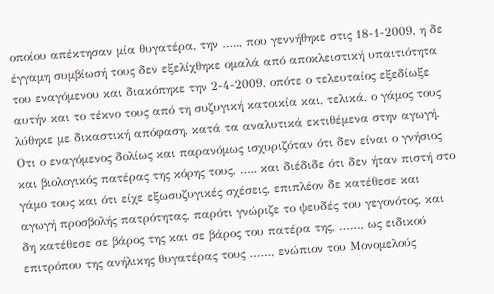οποίου απέκτησαν μία θυγατέρα, την ….., που γεννήθηκε στις 18-1-2009, η δε έγγαμη συμβίωσή τους δεν εξελίχθηκε ομαλά από αποκλειστική υπαιτιότητα του εναγόμενου και διακόπηκε την 2-4-2009, οπότε ο τελευταίος εξεδίωξε αυτήν και το τέκνο τους από τη συζυγική κατοικία και, τελικά, ο γάμος τους λύθηκε με δικαστική απόφαση, κατά τα αναλυτικά εκτιθέμενα στην αγωγή. Οτι ο εναγόμενος δολίως και παρανόμως ισχυριζόταν ότι δεν είναι ο γνήσιος και βιολογικός πατέρας της κόρης τους, ….. και διέδιδε ότι δεν ήταν πιστή στο γάμο τους και ότι είχε εξωσυζυγικές σχέσεις, επιπλέον δε κατέθεσε και αγωγή προσβολής πατρότητας, παρότι γνώριζε το ψευδές του γεγονότος, και δη κατέθεσε σε βάρος της και σε βάρος του πατέρα της, ……, ως ειδικού επιτρόπου της ανήλικης θυγατέρας τους ……, ενώπιον του Μονομελούς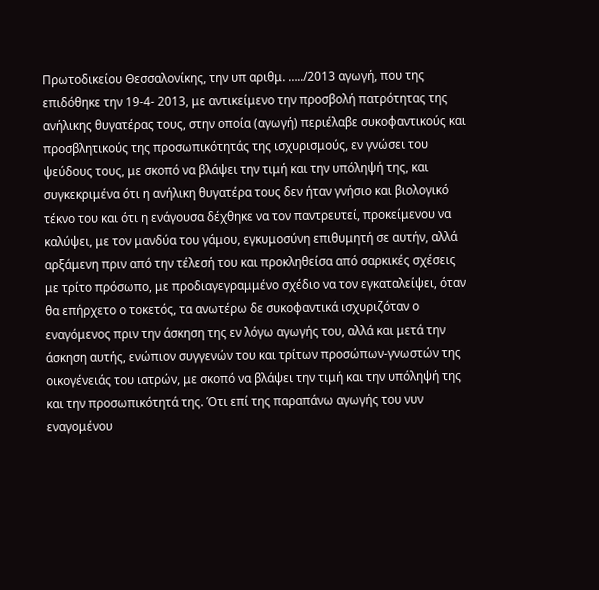Πρωτοδικείου Θεσσαλονίκης, την υπ αριθμ. …../2013 αγωγή, που της επιδόθηκε την 19-4- 2013, με αντικείμενο την προσβολή πατρότητας της ανήλικης θυγατέρας τους, στην οποία (αγωγή) περιέλαβε συκοφαντικούς και προσβλητικούς της προσωπικότητάς της ισχυρισμούς, εν γνώσει του ψεύδους τους, με σκοπό να βλάψει την τιμή και την υπόληψή της, και συγκεκριμένα ότι η ανήλικη θυγατέρα τους δεν ήταν γνήσιο και βιολογικό τέκνο του και ότι η ενάγουσα δέχθηκε να τον παντρευτεί, προκείμενου να καλύψει, με τον μανδύα του γάμου, εγκυμοσύνη επιθυμητή σε αυτήν, αλλά αρξάμενη πριν από την τέλεσή του και προκληθείσα από σαρκικές σχέσεις με τρίτο πρόσωπο, με προδιαγεγραμμένο σχέδιο να τον εγκαταλείψει, όταν θα επήρχετο ο τοκετός, τα ανωτέρω δε συκοφαντικά ισχυριζόταν ο εναγόμενος πριν την άσκηση της εν λόγω αγωγής του, αλλά και μετά την άσκηση αυτής, ενώπιον συγγενών του και τρίτων προσώπων-γνωστών της οικογένειάς του ιατρών, με σκοπό να βλάψει την τιμή και την υπόληψή της και την προσωπικότητά της. Ότι επί της παραπάνω αγωγής του νυν εναγομένου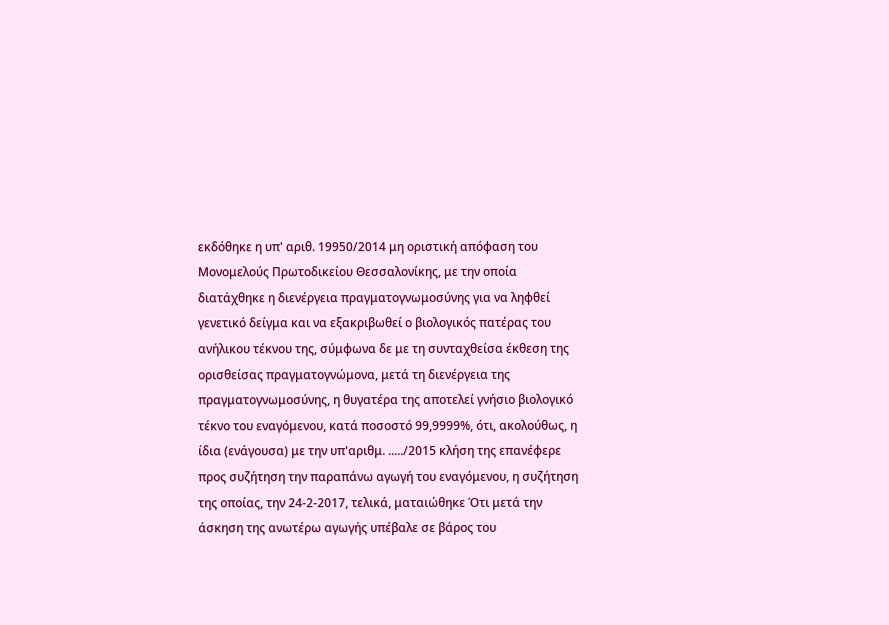εκδόθηκε η υπ' αριθ. 19950/2014 μη οριστική απόφαση του Μονομελούς Πρωτοδικείου Θεσσαλονίκης, με την οποία διατάχθηκε η διενέργεια πραγματογνωμοσύνης για να ληφθεί γενετικό δείγμα και να εξακριβωθεί ο βιολογικός πατέρας του ανήλικου τέκνου της, σύμφωνα δε με τη συνταχθείσα έκθεση της ορισθείσας πραγματογνώμονα, μετά τη διενέργεια της πραγματογνωμοσύνης, η θυγατέρα της αποτελεί γνήσιο βιολογικό τέκνο του εναγόμενου, κατά ποσοστό 99,9999%, ότι, ακολούθως, η ίδια (ενάγουσα) με την υπ'αριθμ. ...../2015 κλήση της επανέφερε προς συζήτηση την παραπάνω αγωγή του εναγόμενου, η συζήτηση της οποίας, την 24-2-2017, τελικά, ματαιώθηκε Ότι μετά την άσκηση της ανωτέρω αγωγής υπέβαλε σε βάρος του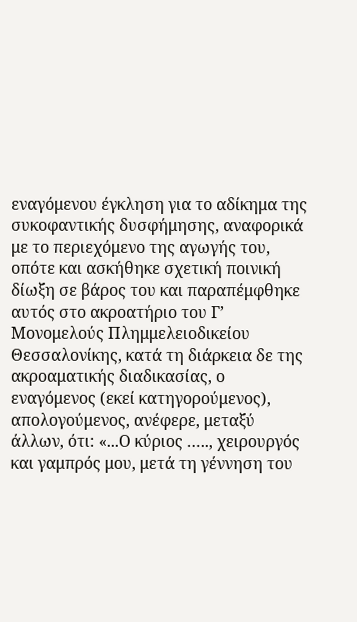εναγόμενου έγκληση για το αδίκημα της συκοφαντικής δυσφήμησης, αναφορικά με το περιεχόμενο της αγωγής του, οπότε και ασκήθηκε σχετική ποινική δίωξη σε βάρος του και παραπέμφθηκε αυτός στο ακροατήριο του Γ’ Μονομελούς Πλημμελειοδικείου Θεσσαλονίκης, κατά τη διάρκεια δε της ακροαματικής διαδικασίας, ο εναγόμενος (εκεί κατηγορούμενος), απολογούμενος, ανέφερε, μεταξύ άλλων, ότι: «...Ο κύριος ….., χειρουργός και γαμπρός μου, μετά τη γέννηση του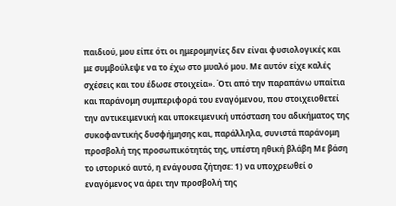παιδιού, μου είπε ότι οι ημερομηνίες δεν είναι φυσιολογικές και με συμβούλεψε να το έχω στο μυαλό μου. Με αυτόν είχε καλές σχέσεις και του έδωσε στοιχεία». Ότι από την παραπάνω υπαίτια και παράνομη συμπεριφορά του εναγόμενου, που στοιχειοθετεί την αντικειμενική και υποκειμενική υπόσταση του αδικήματος της συκοφαντικής δυσφήμησης και, παράλληλα, συνιστά παράνομη προσβολή της προσωπικότητάς της, υπέστη ηθική βλάβη Με βάση το ιστορικό αυτό, η ενάγουσα ζήτησε: 1) να υποχρεωθεί ο εναγόμενος να άρει την προσβολή της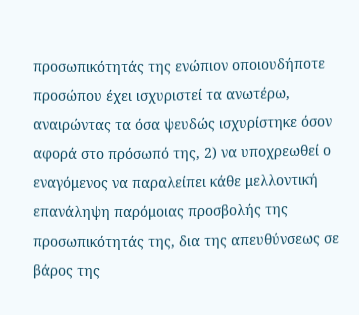προσωπικότητάς της ενώπιον οποιουδήποτε προσώπου έχει ισχυριστεί τα ανωτέρω, αναιρώντας τα όσα ψευδώς ισχυρίστηκε όσον αφορά στο πρόσωπό της, 2) να υποχρεωθεί ο εναγόμενος να παραλείπει κάθε μελλοντική επανάληψη παρόμοιας προσβολής της προσωπικότητάς της, δια της απευθύνσεως σε βάρος της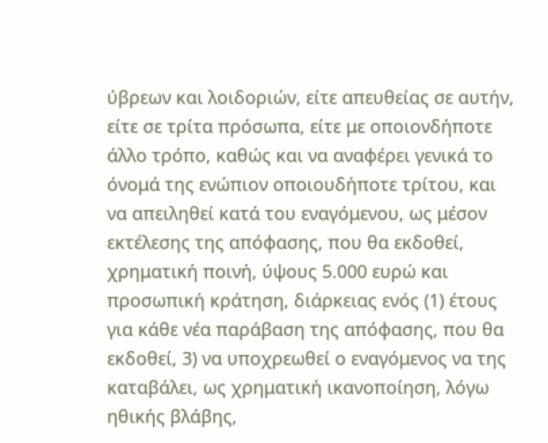ύβρεων και λοιδοριών, είτε απευθείας σε αυτήν, είτε σε τρίτα πρόσωπα, είτε με οποιονδήποτε άλλο τρόπο, καθώς και να αναφέρει γενικά το όνομά της ενώπιον οποιουδήποτε τρίτου, και να απειληθεί κατά του εναγόμενου, ως μέσον εκτέλεσης της απόφασης, που θα εκδοθεί, χρηματική ποινή, ύψους 5.000 ευρώ και προσωπική κράτηση, διάρκειας ενός (1) έτους για κάθε νέα παράβαση της απόφασης, που θα εκδοθεί, 3) να υποχρεωθεί ο εναγόμενος να της καταβάλει, ως χρηματική ικανοποίηση, λόγω ηθικής βλάβης,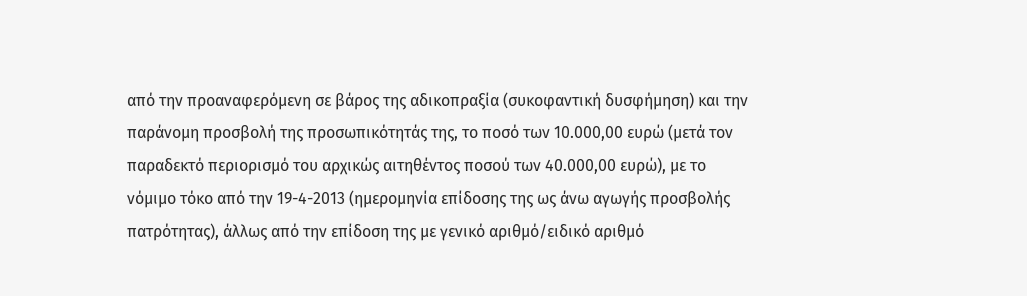από την προαναφερόμενη σε βάρος της αδικοπραξία (συκοφαντική δυσφήμηση) και την παράνομη προσβολή της προσωπικότητάς της, το ποσό των 10.000,00 ευρώ (μετά τον παραδεκτό περιορισμό του αρχικώς αιτηθέντος ποσού των 40.000,00 ευρώ), με το νόμιμο τόκο από την 19-4-2013 (ημερομηνία επίδοσης της ως άνω αγωγής προσβολής πατρότητας), άλλως από την επίδοση της με γενικό αριθμό/ειδικό αριθμό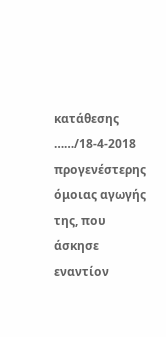κατάθεσης ……/18-4-2018 προγενέστερης όμοιας αγωγής της, που άσκησε εναντίον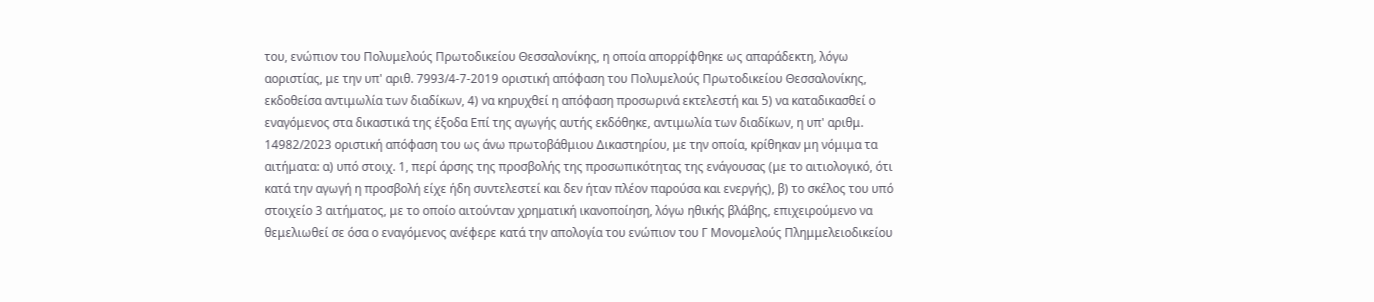του, ενώπιον του Πολυμελούς Πρωτοδικείου Θεσσαλονίκης, η οποία απορρίφθηκε ως απαράδεκτη, λόγω αοριστίας, με την υπ' αριθ. 7993/4-7-2019 οριστική απόφαση του Πολυμελούς Πρωτοδικείου Θεσσαλονίκης, εκδοθείσα αντιμωλία των διαδίκων, 4) να κηρυχθεί η απόφαση προσωρινά εκτελεστή και 5) να καταδικασθεί ο εναγόμενος στα δικαστικά της έξοδα Επί της αγωγής αυτής εκδόθηκε, αντιμωλία των διαδίκων, η υπ' αριθμ. 14982/2023 οριστική απόφαση του ως άνω πρωτοβάθμιου Δικαστηρίου, με την οποία, κρίθηκαν μη νόμιμα τα αιτήματα: α) υπό στοιχ. 1, περί άρσης της προσβολής της προσωπικότητας της ενάγουσας (με το αιτιολογικό, ότι κατά την αγωγή η προσβολή είχε ήδη συντελεστεί και δεν ήταν πλέον παρούσα και ενεργής), β) το σκέλος του υπό στοιχείο 3 αιτήματος, με το οποίο αιτούνταν χρηματική ικανοποίηση, λόγω ηθικής βλάβης, επιχειρούμενο να θεμελιωθεί σε όσα ο εναγόμενος ανέφερε κατά την απολογία του ενώπιον του Γ Μονομελούς Πλημμελειοδικείου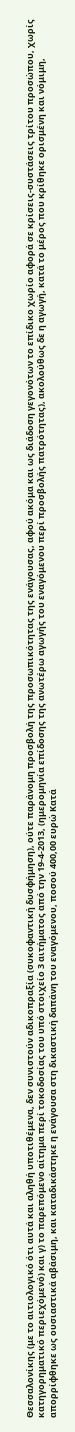Θεσσαλονίκης (με το αιτιολογικό ότι αυτά και αληθή υποτιθέμενα, δεν συνιστούν αδικοπραξία (συκοφαντική δυσφήμηση), ούτε παράνομη προσβολή της προσωπικότητας της ενάγουσας, αφού ακόμα και ως διάδοση γεγονότων το επίδικο χωρίο αφορά σε κρίσεις-συστάσεις τρίτου προσώπου, χωρίς κατηγορηματικό περιεχόμενό) και γ) το παρεπόμενο αίτημα περί τοκοδοσίας του υπό στοιχείο 3 αιτήματος από την 19-4-2013, (ημερομηνία επίδοσης της ανωτέρω αγωγής του εναγόμενου περί προσβολής πατρότητας), ακολούθως δε η αγωγή, κατά το μέρος που κρίθηκε ορισμένη και νόμιμη, απορρίφθηκε ως ουσιαστικά αβάσιμη, και καταδικάστηκε η ενάγουσα στη δικαστική δαπάνη του εναγόμενου, ποσού 400,00 ευρώ Κατά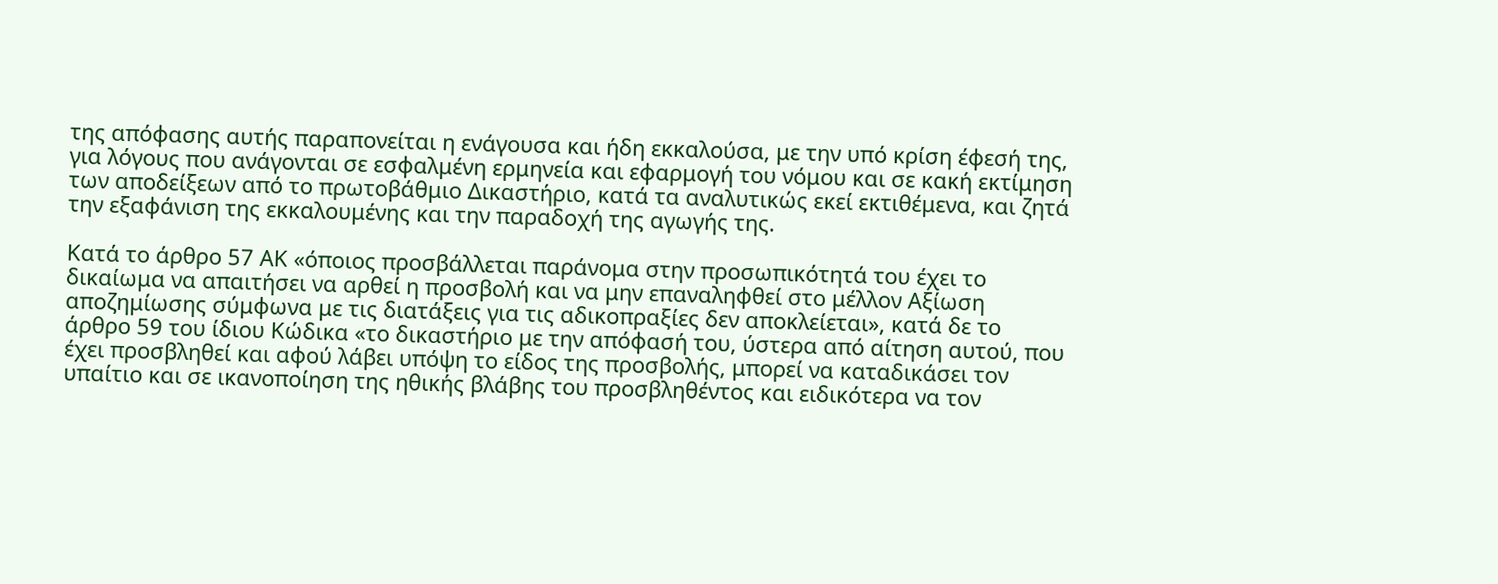της απόφασης αυτής παραπονείται η ενάγουσα και ήδη εκκαλούσα, με την υπό κρίση έφεσή της, για λόγους που ανάγονται σε εσφαλμένη ερμηνεία και εφαρμογή του νόμου και σε κακή εκτίμηση των αποδείξεων από το πρωτοβάθμιο Δικαστήριο, κατά τα αναλυτικώς εκεί εκτιθέμενα, και ζητά την εξαφάνιση της εκκαλουμένης και την παραδοχή της αγωγής της.

Κατά το άρθρο 57 ΑΚ «όποιος προσβάλλεται παράνομα στην προσωπικότητά του έχει το δικαίωμα να απαιτήσει να αρθεί η προσβολή και να μην επαναληφθεί στο μέλλον Αξίωση αποζημίωσης σύμφωνα με τις διατάξεις για τις αδικοπραξίες δεν αποκλείεται», κατά δε το άρθρο 59 του ίδιου Κώδικα «το δικαστήριο με την απόφασή του, ύστερα από αίτηση αυτού, που έχει προσβληθεί και αφού λάβει υπόψη το είδος της προσβολής, μπορεί να καταδικάσει τον υπαίτιο και σε ικανοποίηση της ηθικής βλάβης του προσβληθέντος και ειδικότερα να τον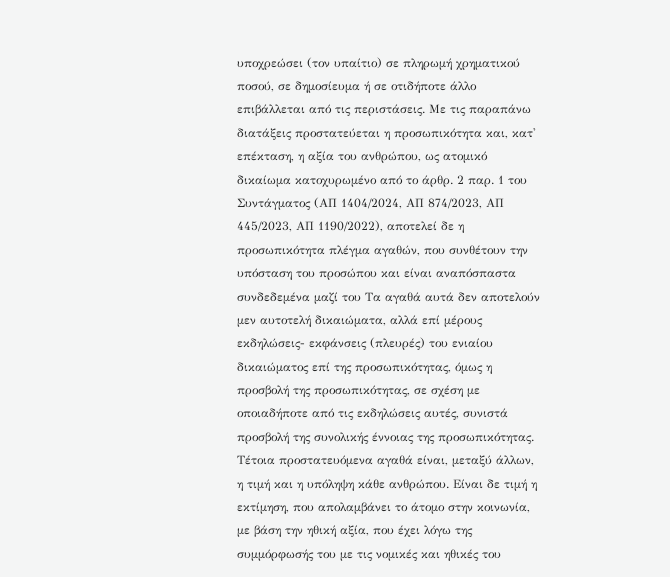υποχρεώσει (τον υπαίτιο) σε πληρωμή χρηματικού ποσού, σε δημοσίευμα ή σε οτιδήποτε άλλο επιβάλλεται από τις περιστάσεις. Με τις παραπάνω διατάξεις προστατεύεται η προσωπικότητα και, κατ' επέκταση, η αξία του ανθρώπου, ως ατομικό δικαίωμα κατοχυρωμένο από το άρθρ. 2 παρ. 1 του Συντάγματος (ΑΠ 1404/2024, ΑΠ 874/2023, ΑΠ 445/2023, ΑΠ 1190/2022), αποτελεί δε η προσωπικότητα πλέγμα αγαθών, που συνθέτουν την υπόσταση του προσώπου και είναι αναπόσπαστα συνδεδεμένα μαζί του Τα αγαθά αυτά δεν αποτελούν μεν αυτοτελή δικαιώματα, αλλά επί μέρους εκδηλώσεις- εκφάνσεις (πλευρές) του ενιαίου δικαιώματος επί της προσωπικότητας, όμως η προσβολή της προσωπικότητας, σε σχέση με οποιαδήποτε από τις εκδηλώσεις αυτές, συνιστά προσβολή της συνολικής έννοιας της προσωπικότητας. Τέτοια προστατευόμενα αγαθά είναι, μεταξύ άλλων, η τιμή και η υπόληψη κάθε ανθρώπου. Είναι δε τιμή η εκτίμηση, που απολαμβάνει το άτομο στην κοινωνία, με βάση την ηθική αξία, που έχει λόγω της συμμόρφωσής του με τις νομικές και ηθικές του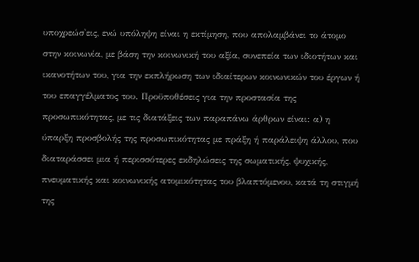υποχρεώσ'εις, ενώ υπόληψη είναι η εκτίμηση, που απολαμβάνει το άτομο στην κοινωνία, με βάση την κοινωνική του αξία, συνεπεία των ιδιοτήτων και ικανοτήτων του, για την εκπλήρωση των ιδιαίτερων κοινωνικών του έργων ή του επαγγέλματος του. Προϋποθέσεις για την προστασία της προσωπικότητας, με τις διατάξεις των παραπάνω άρθρων είναι: α) η ύπαρξη προσβολής της προσωπικότητας με πράξη ή παράλειψη άλλου, που διαταράσσει μια ή περισσότερες εκδηλώσεις της σωματικής, ψυχικής, πνευματικής και κοινωνικής ατομικότητας του βλαπτόμενου, κατά τη στιγμή της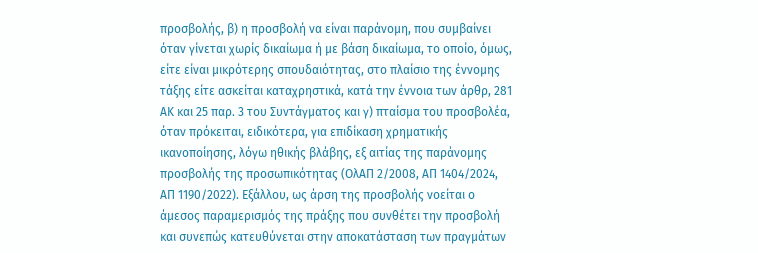προσβολής, β) η προσβολή να είναι παράνομη, που συμβαίνει όταν γίνεται χωρίς δικαίωμα ή με βάση δικαίωμα, το οποίο, όμως, είτε είναι μικρότερης σπουδαιότητας, στο πλαίσιο της έννομης τάξης είτε ασκείται καταχρηστικά, κατά την έννοια των άρθρ, 281 ΑΚ και 25 παρ. 3 του Συντάγματος και γ) πταίσμα του προσβολέα, όταν πρόκειται, ειδικότερα, για επιδίκαση χρηματικής ικανοποίησης, λόγω ηθικής βλάβης, εξ αιτίας της παράνομης προσβολής της προσωπικότητας (ΟλΑΠ 2/2008, ΑΠ 1404/2024, ΑΠ 1190/2022). Εξάλλου, ως άρση της προσβολής νοείται ο άμεσος παραμερισμός της πράξης που συνθέτει την προσβολή και συνεπώς κατευθύνεται στην αποκατάσταση των πραγμάτων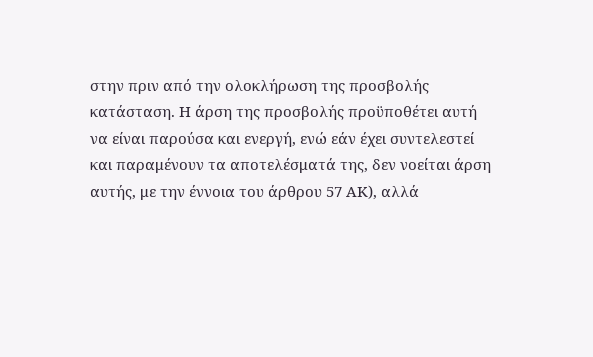στην πριν από την ολοκλήρωση της προσβολής κατάσταση. Η άρση της προσβολής προϋποθέτει αυτή να είναι παρούσα και ενεργή, ενώ εάν έχει συντελεστεί και παραμένουν τα αποτελέσματά της, δεν νοείται άρση αυτής, με την έννοια του άρθρου 57 ΑΚ), αλλά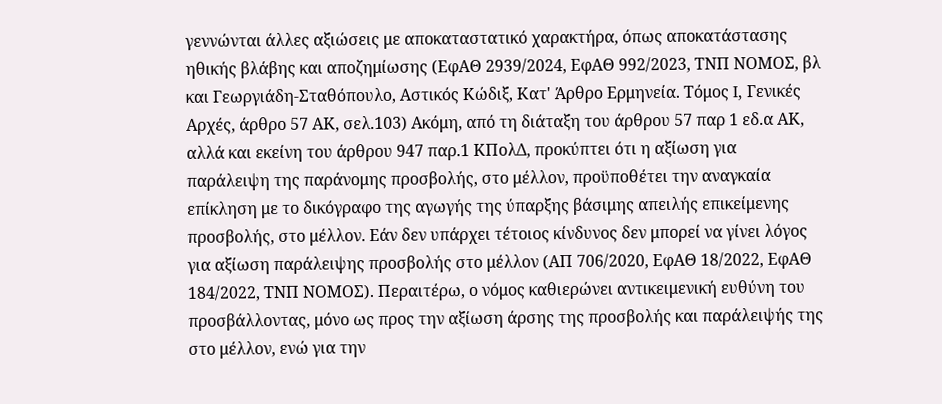γεννώνται άλλες αξιώσεις με αποκαταστατικό χαρακτήρα, όπως αποκατάστασης ηθικής βλάβης και αποζημίωσης (ΕφΑΘ 2939/2024, ΕφΑΘ 992/2023, ΤΝΠ ΝΟΜΟΣ, βλ και Γεωργιάδη-Σταθόπουλο, Αστικός Κώδιξ, Κατ' Άρθρο Ερμηνεία. Τόμος I, Γενικές Αρχές, άρθρο 57 ΑΚ, σελ.103) Ακόμη, από τη διάταξη του άρθρου 57 παρ 1 εδ.α ΑΚ, αλλά και εκείνη του άρθρου 947 παρ.1 ΚΠολΔ, προκύπτει ότι η αξίωση για παράλειψη της παράνομης προσβολής, στο μέλλον, προϋποθέτει την αναγκαία επίκληση με το δικόγραφο της αγωγής της ύπαρξης βάσιμης απειλής επικείμενης προσβολής, στο μέλλον. Εάν δεν υπάρχει τέτοιος κίνδυνος δεν μπορεί να γίνει λόγος για αξίωση παράλειψης προσβολής στο μέλλον (ΑΠ 706/2020, ΕφΑΘ 18/2022, ΕφΑΘ 184/2022, ΤΝΠ ΝΟΜΟΣ). Περαιτέρω, ο νόμος καθιερώνει αντικειμενική ευθύνη του προσβάλλοντας, μόνο ως προς την αξίωση άρσης της προσβολής και παράλειψής της στο μέλλον, ενώ για την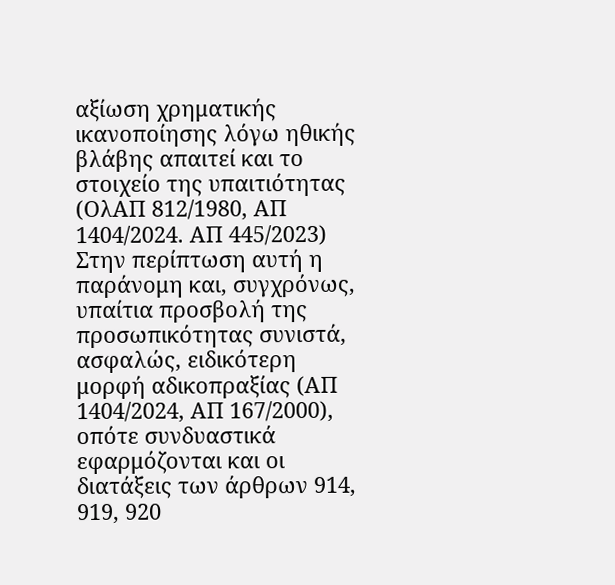αξίωση χρηματικής ικανοποίησης λόγω ηθικής βλάβης απαιτεί και το στοιχείο της υπαιτιότητας (ΟλΑΠ 812/1980, ΑΠ 1404/2024. ΑΠ 445/2023) Στην περίπτωση αυτή η παράνομη και, συγχρόνως, υπαίτια προσβολή της προσωπικότητας συνιστά, ασφαλώς, ειδικότερη μορφή αδικοπραξίας (ΑΠ 1404/2024, ΑΠ 167/2000), οπότε συνδυαστικά εφαρμόζονται και οι διατάξεις των άρθρων 914, 919, 920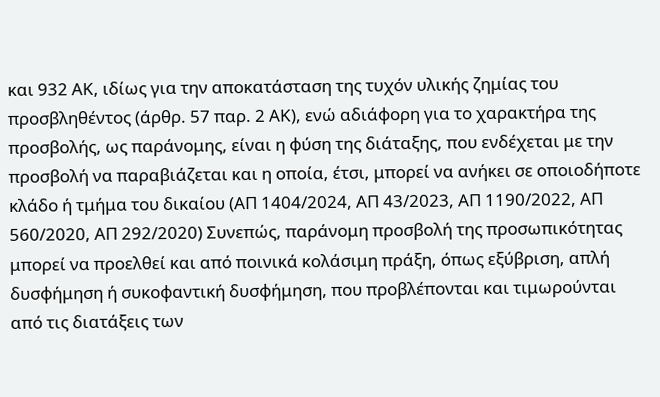και 932 ΑΚ, ιδίως για την αποκατάσταση της τυχόν υλικής ζημίας του προσβληθέντος (άρθρ. 57 παρ. 2 ΑΚ), ενώ αδιάφορη για το χαρακτήρα της προσβολής, ως παράνομης, είναι η φύση της διάταξης, που ενδέχεται με την προσβολή να παραβιάζεται και η οποία, έτσι, μπορεί να ανήκει σε οποιοδήποτε κλάδο ή τμήμα του δικαίου (ΑΠ 1404/2024, ΑΠ 43/2023, ΑΠ 1190/2022, ΑΠ 560/2020, ΑΠ 292/2020) Συνεπώς, παράνομη προσβολή της προσωπικότητας μπορεί να προελθεί και από ποινικά κολάσιμη πράξη, όπως εξύβριση, απλή δυσφήμηση ή συκοφαντική δυσφήμηση, που προβλέπονται και τιμωρούνται από τις διατάξεις των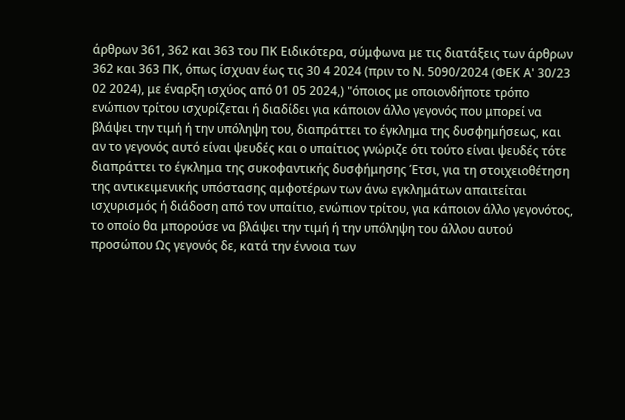άρθρων 361, 362 και 363 του ΠΚ Ειδικότερα, σύμφωνα με τις διατάξεις των άρθρων 362 και 363 ΠΚ, όπως ίσχυαν έως τις 30 4 2024 (πριν το Ν. 5090/2024 (ΦΕΚ Α' 30/23 02 2024), με έναρξη ισχύος από 01 05 2024,) "όποιος με οποιονδήποτε τρόπο ενώπιον τρίτου ισχυρίζεται ή διαδίδει για κάποιον άλλο γεγονός που μπορεί να βλάψει την τιμή ή την υπόληψη του, διαπράττει το έγκλημα της δυσφημήσεως, και αν το γεγονός αυτό είναι ψευδές και ο υπαίτιος γνώριζε ότι τούτο είναι ψευδές τότε διαπράττει το έγκλημα της συκοφαντικής δυσφήμησης Έτσι, για τη στοιχειοθέτηση της αντικειμενικής υπόστασης αμφοτέρων των άνω εγκλημάτων απαιτείται ισχυρισμός ή διάδοση από τον υπαίτιο, ενώπιον τρίτου, για κάποιον άλλο γεγονότος, το οποίο θα μπορούσε να βλάψει την τιμή ή την υπόληψη του άλλου αυτού προσώπου Ως γεγονός δε, κατά την έννοια των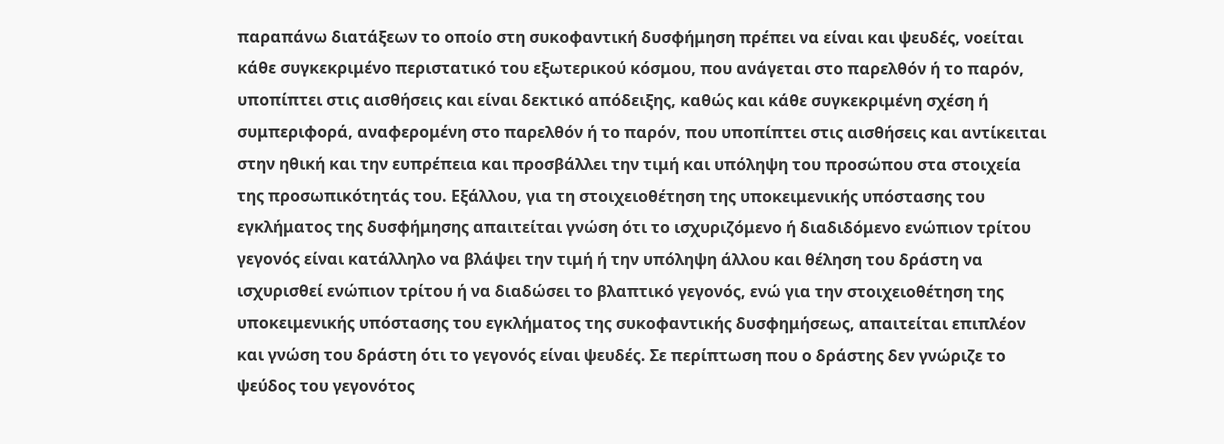παραπάνω διατάξεων το οποίο στη συκοφαντική δυσφήμηση πρέπει να είναι και ψευδές, νοείται κάθε συγκεκριμένο περιστατικό του εξωτερικού κόσμου, που ανάγεται στο παρελθόν ή το παρόν, υποπίπτει στις αισθήσεις και είναι δεκτικό απόδειξης, καθώς και κάθε συγκεκριμένη σχέση ή συμπεριφορά, αναφερομένη στο παρελθόν ή το παρόν, που υποπίπτει στις αισθήσεις και αντίκειται στην ηθική και την ευπρέπεια και προσβάλλει την τιμή και υπόληψη του προσώπου στα στοιχεία της προσωπικότητάς του. Εξάλλου, για τη στοιχειοθέτηση της υποκειμενικής υπόστασης του εγκλήματος της δυσφήμησης απαιτείται γνώση ότι το ισχυριζόμενο ή διαδιδόμενο ενώπιον τρίτου γεγονός είναι κατάλληλο να βλάψει την τιμή ή την υπόληψη άλλου και θέληση του δράστη να ισχυρισθεί ενώπιον τρίτου ή να διαδώσει το βλαπτικό γεγονός, ενώ για την στοιχειοθέτηση της υποκειμενικής υπόστασης του εγκλήματος της συκοφαντικής δυσφημήσεως, απαιτείται επιπλέον και γνώση του δράστη ότι το γεγονός είναι ψευδές. Σε περίπτωση που ο δράστης δεν γνώριζε το ψεύδος του γεγονότος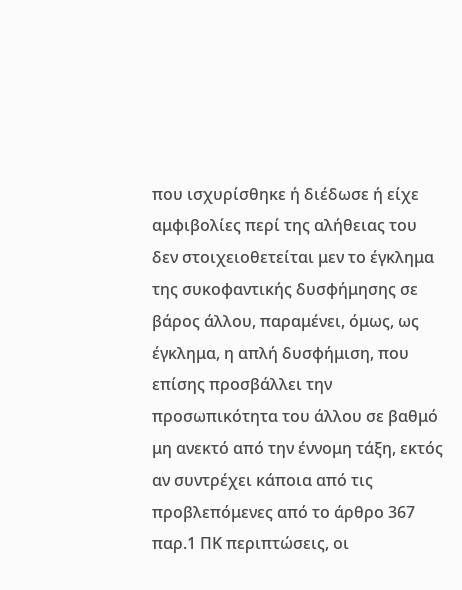που ισχυρίσθηκε ή διέδωσε ή είχε αμφιβολίες περί της αλήθειας του δεν στοιχειοθετείται μεν το έγκλημα της συκοφαντικής δυσφήμησης σε βάρος άλλου, παραμένει, όμως, ως έγκλημα, η απλή δυσφήμιση, που επίσης προσβάλλει την προσωπικότητα του άλλου σε βαθμό μη ανεκτό από την έννομη τάξη, εκτός αν συντρέχει κάποια από τις προβλεπόμενες από το άρθρο 367 παρ.1 ΠΚ περιπτώσεις, οι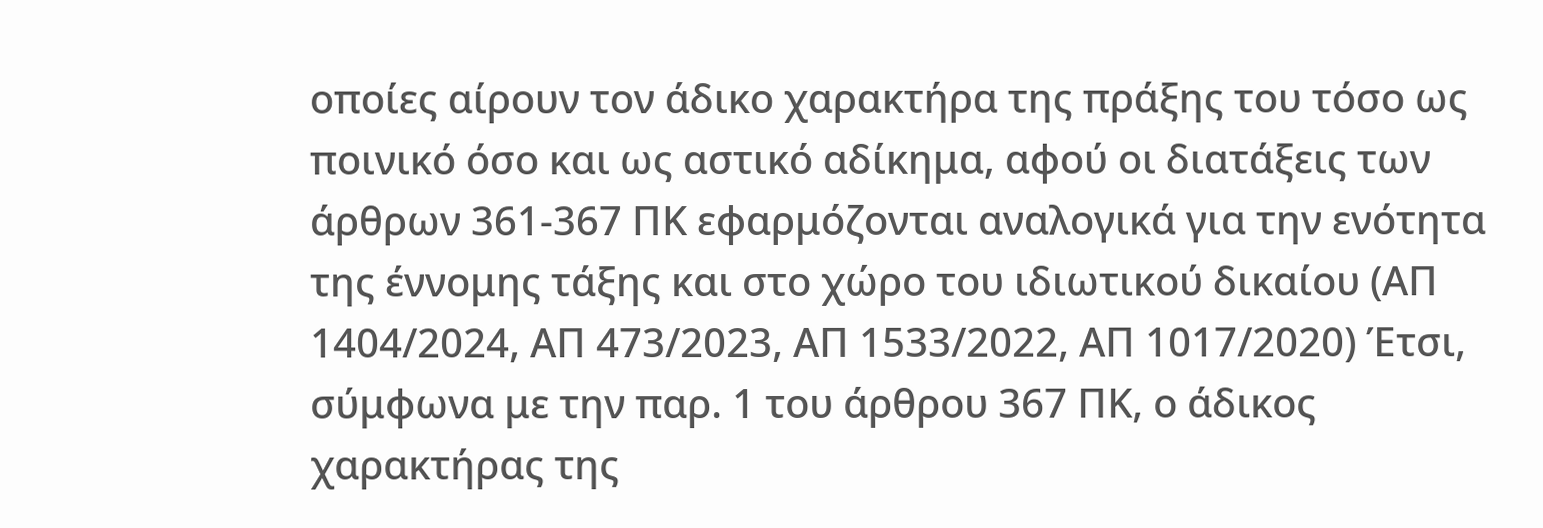οποίες αίρουν τον άδικο χαρακτήρα της πράξης του τόσο ως ποινικό όσο και ως αστικό αδίκημα, αφού οι διατάξεις των άρθρων 361-367 ΠΚ εφαρμόζονται αναλογικά για την ενότητα της έννομης τάξης και στο χώρο του ιδιωτικού δικαίου (ΑΠ 1404/2024, ΑΠ 473/2023, ΑΠ 1533/2022, ΑΠ 1017/2020) Έτσι, σύμφωνα με την παρ. 1 του άρθρου 367 ΠΚ, ο άδικος χαρακτήρας της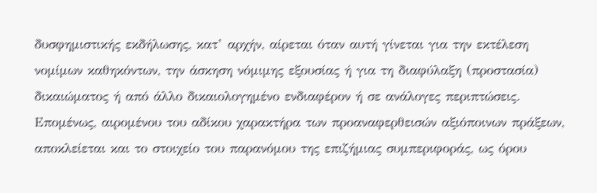δυσφημιστικής εκδήλωσης, κατ’ αρχήν, αίρεται όταν αυτή γίνεται για την εκτέλεση νομίμων καθηκόντων, την άσκηση νόμιμης εξουσίας ή για τη διαφύλαξη (προστασία) δικαιώματος ή από άλλο δικαιολογημένο ενδιαφέρον ή σε ανάλογες περιπτώσεις. Επομένως, αιρομένου του αδίκου χαρακτήρα των προαναφερθεισών αξιόποινων πράξεων, αποκλείεται και το στοιχείο του παρανόμου της επιζήμιας συμπεριφοράς, ως όρου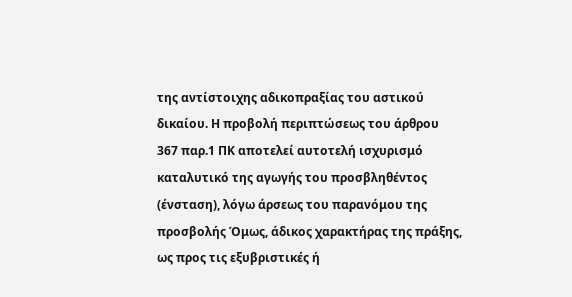της αντίστοιχης αδικοπραξίας του αστικού δικαίου. Η προβολή περιπτώσεως του άρθρου 367 παρ.1 ΠΚ αποτελεί αυτοτελή ισχυρισμό καταλυτικό της αγωγής του προσβληθέντος (ένσταση), λόγω άρσεως του παρανόμου της προσβολής Όμως, άδικος χαρακτήρας της πράξης, ως προς τις εξυβριστικές ή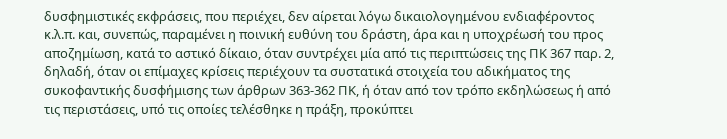δυσφημιστικές εκφράσεις, που περιέχει, δεν αίρεται λόγω δικαιολογημένου ενδιαφέροντος κ.λ.π. και, συνεπώς, παραμένει η ποινική ευθύνη του δράστη, άρα και η υποχρέωσή του προς αποζημίωση, κατά το αστικό δίκαιο, όταν συντρέχει μία από τις περιπτώσεις της ΠΚ 367 παρ. 2, δηλαδή, όταν οι επίμαχες κρίσεις περιέχουν τα συστατικά στοιχεία του αδικήματος της συκοφαντικής δυσφήμισης των άρθρων 363-362 ΠΚ, ή όταν από τον τρόπο εκδηλώσεως ή από τις περιστάσεις, υπό τις οποίες τελέσθηκε η πράξη, προκύπτει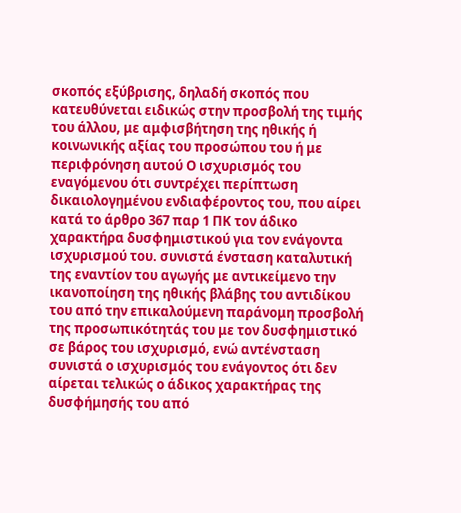σκοπός εξύβρισης, δηλαδή σκοπός που κατευθύνεται ειδικώς στην προσβολή της τιμής του άλλου, με αμφισβήτηση της ηθικής ή κοινωνικής αξίας του προσώπου του ή με περιφρόνηση αυτού Ο ισχυρισμός του εναγόμενου ότι συντρέχει περίπτωση δικαιολογημένου ενδιαφέροντος του, που αίρει κατά το άρθρο 367 παρ 1 ΠΚ τον άδικο χαρακτήρα δυσφημιστικού για τον ενάγοντα ισχυρισμού του. συνιστά ένσταση καταλυτική της εναντίον του αγωγής με αντικείμενο την ικανοποίηση της ηθικής βλάβης του αντιδίκου του από την επικαλούμενη παράνομη προσβολή της προσωπικότητάς του με τον δυσφημιστικό σε βάρος του ισχυρισμό, ενώ αντένσταση συνιστά ο ισχυρισμός του ενάγοντος ότι δεν αίρεται τελικώς ο άδικος χαρακτήρας της δυσφήμησής του από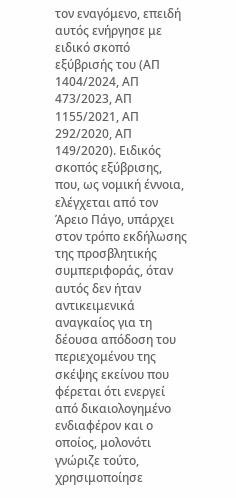τον εναγόμενο, επειδή αυτός ενήργησε με ειδικό σκοπό εξύβρισής του (ΑΠ 1404/2024, ΑΠ 473/2023, ΑΠ 1155/2021, ΑΠ 292/2020, ΑΠ 149/2020). Ειδικός σκοπός εξύβρισης, που, ως νομική έννοια, ελέγχεται από τον Άρειο Πάγο, υπάρχει στον τρόπο εκδήλωσης της προσβλητικής συμπεριφοράς, όταν αυτός δεν ήταν αντικειμενικά αναγκαίος για τη δέουσα απόδοση του περιεχομένου της σκέψης εκείνου που φέρεται ότι ενεργεί από δικαιολογημένο ενδιαφέρον και ο οποίος, μολονότι γνώριζε τούτο, χρησιμοποίησε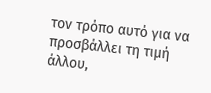τον τρόπο αυτό για να προσβάλλει τη τιμή άλλου,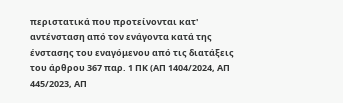περιστατικά που προτείνονται κατ' αντένσταση από τον ενάγοντα κατά της ένστασης του εναγόμενου από τις διατάξεις του άρθρου 367 παρ. 1 ΠΚ (ΑΠ 1404/2024, ΑΠ 445/2023, ΑΠ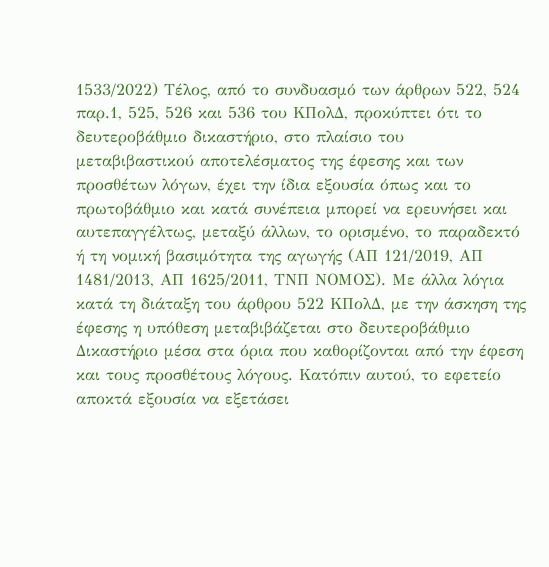1533/2022) Τέλος, από το συνδυασμό των άρθρων 522, 524 παρ.1, 525, 526 και 536 του ΚΠολΔ, προκύπτει ότι το δευτεροβάθμιο δικαστήριο, στο πλαίσιο του μεταβιβαστικού αποτελέσματος της έφεσης και των προσθέτων λόγων, έχει την ίδια εξουσία όπως και το πρωτοβάθμιο και κατά συνέπεια μπορεί να ερευνήσει και αυτεπαγγέλτως, μεταξύ άλλων, το ορισμένο, το παραδεκτό ή τη νομική βασιμότητα της αγωγής (ΑΠ 121/2019, ΑΠ 1481/2013, ΑΠ 1625/2011, ΤΝΠ ΝΟΜΟΣ). Με άλλα λόγια κατά τη διάταξη του άρθρου 522 ΚΠολΔ, με την άσκηση της έφεσης η υπόθεση μεταβιβάζεται στο δευτεροβάθμιο Δικαστήριο μέσα στα όρια που καθορίζονται από την έφεση και τους προσθέτους λόγους. Κατόπιν αυτού, το εφετείο αποκτά εξουσία να εξετάσει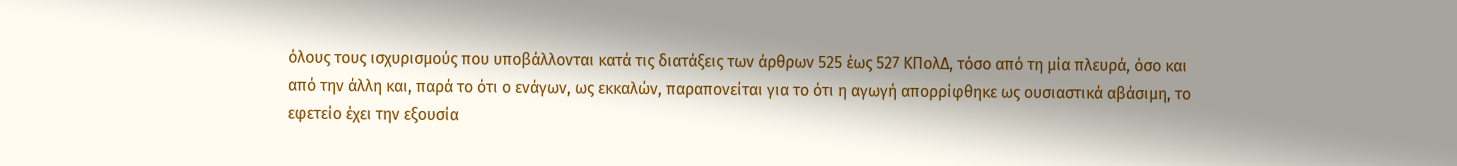όλους τους ισχυρισμούς που υποβάλλονται κατά τις διατάξεις των άρθρων 525 έως 527 ΚΠολΔ, τόσο από τη μία πλευρά, όσο και από την άλλη και, παρά το ότι ο ενάγων, ως εκκαλών, παραπονείται για το ότι η αγωγή απορρίφθηκε ως ουσιαστικά αβάσιμη, το εφετείο έχει την εξουσία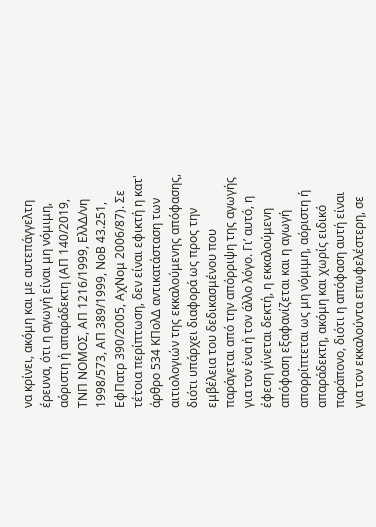να κρίνει, ακόμη και με αυτεπάγγελτη έρευνα, ότι η αγωγή είναι μη νόμιμη, αόριστη ή απαράδεκτη (ΑΠ 140/2019, ΤΝΠ ΝΟΜΟΣ, ΑΠ 1216/1999, ΕλλΔ/νη 1998/573, ΑΠ 389/1999, ΝοΒ 43.251, ΕφΠατρ 390/2005, ΑχΝομ 2006/87). Σε τέτοια περίπτωση, δεν είναι εφικτή η κατ' άρθρο 534 ΚΠολΔ αντικατάσταση των αιτιολογιών της εκκαλούμενης απόφασης, διότι υπάρχει διαφορά ως προς την εμβέλεια του δεδικασμένου που παράγεται από την απόρριψη της αγωγής για τον ένα ή τον άλλο λόγο. Γι’ αυτό, η έφεση γίνεται δεκτή, η εκκαλούμενη απόφαση εξαφανίζεται και η αγωγή απορρίπτεται ως μη νόμιμη, αόριστη ή απαράδεκτη, ακόμη και χωρίς ειδικό παράπονο, διότι η απόφαση αυτή είναι για τον εκκαλούντα επωφελέστερη, σε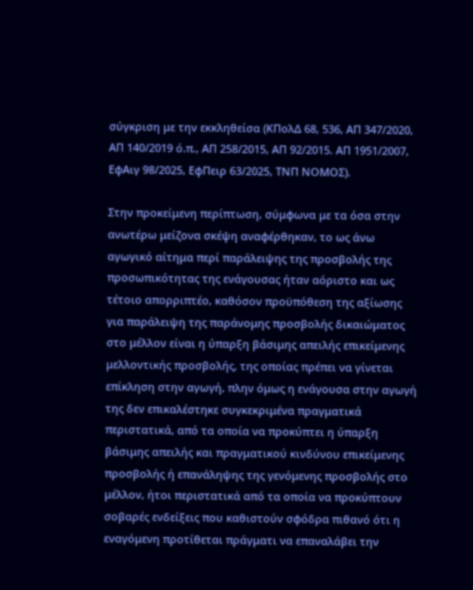σύγκριση με την εκκληθείσα (ΚΠολΔ 68, 536, ΑΠ 347/2020, ΑΠ 140/2019 ό.π., ΑΠ 258/2015, ΑΠ 92/2015. ΑΠ 1951/2007, ΕφΑιγ 98/2025, ΕφΠειρ 63/2025, ΤΝΠ ΝΟΜΟΣ).

Στην προκείμενη περίπτωση, σύμφωνα με τα όσα στην ανωτέρω μείζονα σκέψη αναφέρθηκαν, το ως άνω αγωγικό αίτημα περί παράλειψης της προσβολής της προσωπικότητας της ενάγουσας ήταν αόριστο και ως τέτοιο απορριπτέο, καθόσον προϋπόθεση της αξίωσης για παράλειψη της παράνομης προσβολής δικαιώματος στο μέλλον είναι η ύπαρξη βάσιμης απειλής επικείμενης μελλοντικής προσβολής, της οποίας πρέπει να γίνεται επίκληση στην αγωγή, πλην όμως η ενάγουσα στην αγωγή της δεν επικαλέστηκε συγκεκριμένα πραγματικά περιστατικά, από τα οποία να προκύπτει η ύπαρξη βάσιμης απειλής και πραγματικού κινδύνου επικείμενης προσβολής ή επανάληψης της γενόμενης προσβολής στο μέλλον, ήτοι περιστατικά από τα οποία να προκύπτουν σοβαρές ενδείξεις που καθιστούν σφόδρα πιθανό ότι η εναγόμενη προτίθεται πράγματι να επαναλάβει την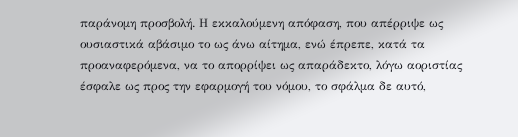παράνομη προσβολή. Η εκκαλούμενη απόφαση, που απέρριψε ως ουσιαστικά αβάσιμο το ως άνω αίτημα, ενώ έπρεπε, κατά τα προαναφερόμενα, να το απορρίψει ως απαράδεκτο, λόγω αοριστίας έσφαλε ως προς την εφαρμογή του νόμου, το σφάλμα δε αυτό,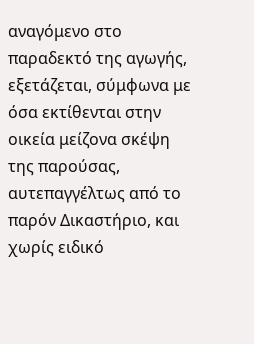αναγόμενο στο παραδεκτό της αγωγής, εξετάζεται, σύμφωνα με όσα εκτίθενται στην οικεία μείζονα σκέψη της παρούσας, αυτεπαγγέλτως από το παρόν Δικαστήριο, και χωρίς ειδικό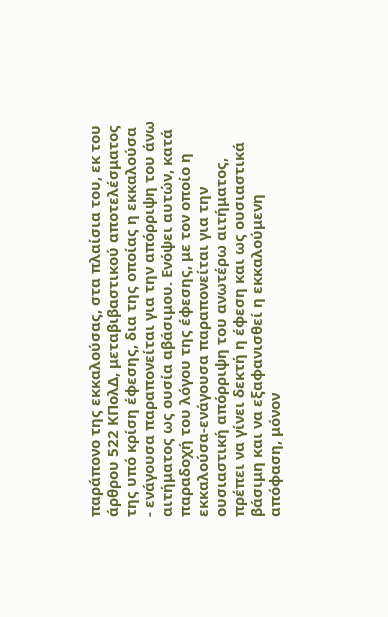παράπονο της εκκαλούσας, στα πλαίσια του, εκ του άρθρου 522 ΚΠολΔ, μεταβιβαστικού αποτελέσματος της υπό κρίση έφεσης, δια της οποίας η εκκαλούσα - ενάγουσα παραπονείται για την απόρριψη του άνω αιτήματος ως ουσία αβάσιμου. Ενόψει αυτών, κατά παραδοχή του λόγου της έφεσης, με τον οποίο η εκκαλούσα-ενάγουσα παραπονείται για την ουσιαστική απόρριψη του ανωτέρω αιτήματος, πρέπει να γίνει δεκτή η έφεση και ως ουσιαστικά βάσιμη και να εξαφανισθεί η εκκαλούμενη απόφαση, μόνον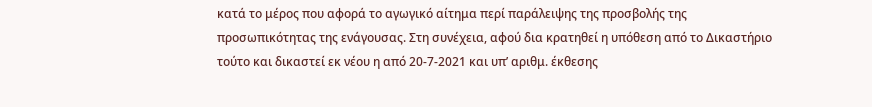κατά το μέρος που αφορά το αγωγικό αίτημα περί παράλειψης της προσβολής της προσωπικότητας της ενάγουσας. Στη συνέχεια, αφού δια κρατηθεί η υπόθεση από το Δικαστήριο τούτο και δικαστεί εκ νέου η από 20-7-2021 και υπ’ αριθμ. έκθεσης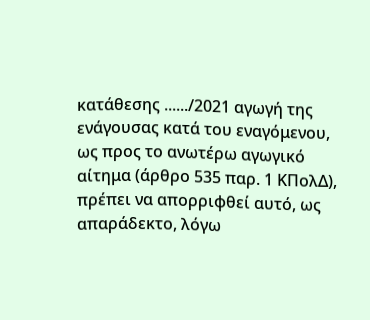κατάθεσης ....../2021 αγωγή της ενάγουσας κατά του εναγόμενου, ως προς το ανωτέρω αγωγικό αίτημα (άρθρο 535 παρ. 1 ΚΠολΔ), πρέπει να απορριφθεί αυτό, ως απαράδεκτο, λόγω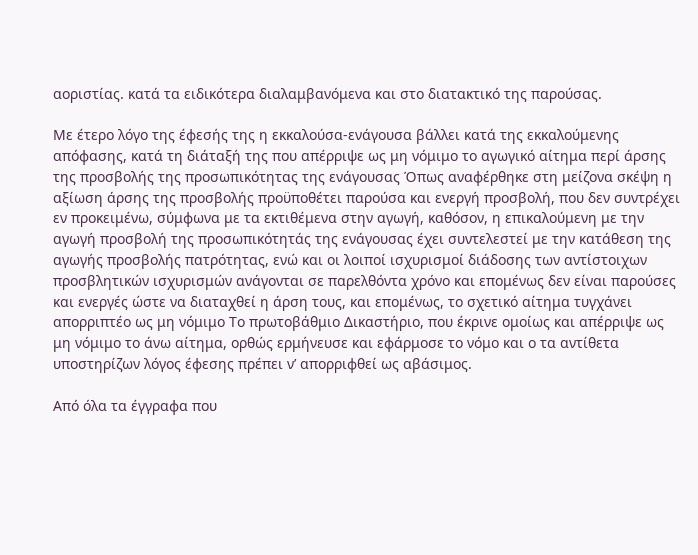αοριστίας. κατά τα ειδικότερα διαλαμβανόμενα και στο διατακτικό της παρούσας.

Με έτερο λόγο της έφεσής της η εκκαλούσα-ενάγουσα βάλλει κατά της εκκαλούμενης απόφασης, κατά τη διάταξή της που απέρριψε ως μη νόμιμο το αγωγικό αίτημα περί άρσης της προσβολής της προσωπικότητας της ενάγουσας Όπως αναφέρθηκε στη μείζονα σκέψη η αξίωση άρσης της προσβολής προϋποθέτει παρούσα και ενεργή προσβολή, που δεν συντρέχει εν προκειμένω, σύμφωνα με τα εκτιθέμενα στην αγωγή, καθόσον, η επικαλούμενη με την αγωγή προσβολή της προσωπικότητάς της ενάγουσας έχει συντελεστεί με την κατάθεση της αγωγής προσβολής πατρότητας, ενώ και οι λοιποί ισχυρισμοί διάδοσης των αντίστοιχων προσβλητικών ισχυρισμών ανάγονται σε παρελθόντα χρόνο και επομένως δεν είναι παρούσες και ενεργές ώστε να διαταχθεί η άρση τους, και επομένως, το σχετικό αίτημα τυγχάνει απορριπτέο ως μη νόμιμο Το πρωτοβάθμιο Δικαστήριο, που έκρινε ομοίως και απέρριψε ως μη νόμιμο το άνω αίτημα, ορθώς ερμήνευσε και εφάρμοσε το νόμο και ο τα αντίθετα υποστηρίζων λόγος έφεσης πρέπει ν’ απορριφθεί ως αβάσιμος.

Από όλα τα έγγραφα που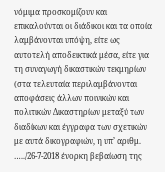νόμιμα προσκομίζουν και επικαλούνται οι διάδικοι και τα οποία λαμβάνονται υπόψη, είτε ως αυτοτελή αποδεικτικά μέσα, είτε για τη συναγωγή δικαστικών τεκμηρίων (στα τελευταία περιλαμβάνονται αποφάσεις άλλων ποινικών και πολιτικών Δικαστηρίων μεταξύ των διαδίκων και έγγραφα των σχετικών με αυτά δικογραφιών, η υπ’ αριθμ. …../26-7-2018 ένορκη βεβαίωση της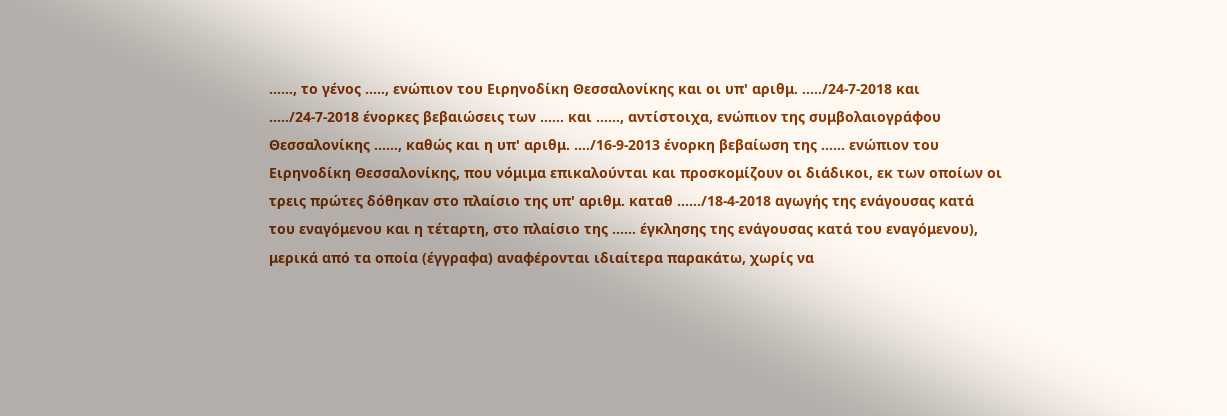……, το γένος ….., ενώπιον του Ειρηνοδίκη Θεσσαλονίκης και οι υπ' αριθμ. …../24-7-2018 και …../24-7-2018 ένορκες βεβαιώσεις των …… και ……, αντίστοιχα, ενώπιον της συμβολαιογράφου Θεσσαλονίκης ……, καθώς και η υπ' αριθμ. …./16-9-2013 ένορκη βεβαίωση της …… ενώπιον του Ειρηνοδίκη Θεσσαλονίκης, που νόμιμα επικαλούνται και προσκομίζουν οι διάδικοι, εκ των οποίων οι τρεις πρώτες δόθηκαν στο πλαίσιο της υπ' αριθμ. καταθ ……/18-4-2018 αγωγής της ενάγουσας κατά του εναγόμενου και η τέταρτη, στο πλαίσιο της ...... έγκλησης της ενάγουσας κατά του εναγόμενου), μερικά από τα οποία (έγγραφα) αναφέρονται ιδιαίτερα παρακάτω, χωρίς να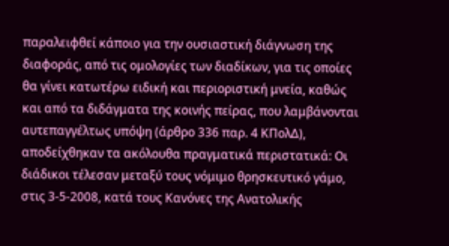παραλειφθεί κάποιο για την ουσιαστική διάγνωση της διαφοράς, από τις ομολογίες των διαδίκων, για τις οποίες θα γίνει κατωτέρω ειδική και περιοριστική μνεία, καθώς και από τα διδάγματα της κοινής πείρας, που λαμβάνονται αυτεπαγγέλτως υπόψη (άρθρο 336 παρ. 4 ΚΠολΔ), αποδείχθηκαν τα ακόλουθα πραγματικά περιστατικά: Οι διάδικοι τέλεσαν μεταξύ τους νόμιμο θρησκευτικό γάμο, στις 3-5-2008, κατά τους Κανόνες της Ανατολικής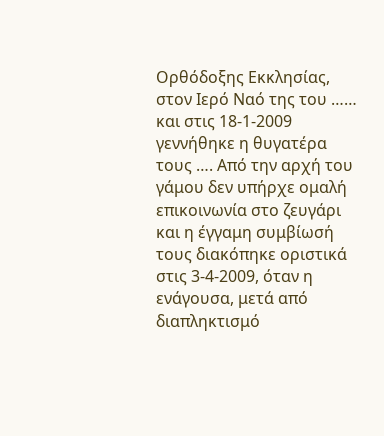Ορθόδοξης Εκκλησίας, στον Ιερό Ναό της του …… και στις 18-1-2009 γεννήθηκε η θυγατέρα τους …. Από την αρχή του γάμου δεν υπήρχε ομαλή επικοινωνία στο ζευγάρι και η έγγαμη συμβίωσή τους διακόπηκε οριστικά στις 3-4-2009, όταν η ενάγουσα, μετά από διαπληκτισμό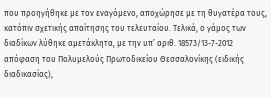που προηγήθηκε με τον εναγόμενο, αποχώρησε με τη θυγατέρα τους, κατόπιν σχετικής απαίτησης του τελευταίου. Τελικά, ο γάμος των διαδίκων λύθηκε αμετάκλητα, με την υπ’ αριθ. 18573/13-7-2012 απόφαση του Πολυμελούς Πρωτοδικείου Θεσσαλονίκης (ειδικής διαδικασίας),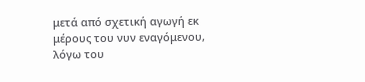μετά από σχετική αγωγή εκ μέρους του νυν εναγόμενου, λόγω του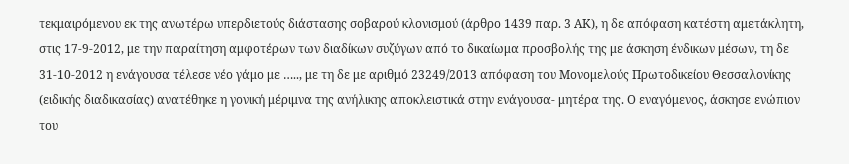τεκμαιρόμενου εκ της ανωτέρω υπερδιετούς διάστασης σοβαρού κλονισμού (άρθρο 1439 παρ. 3 ΑΚ), η δε απόφαση κατέστη αμετάκλητη, στις 17-9-2012, με την παραίτηση αμφοτέρων των διαδίκων συζύγων από το δικαίωμα προσβολής της με άσκηση ένδικων μέσων, τη δε 31-10-2012 η ενάγουσα τέλεσε νέο γάμο με ….., με τη δε με αριθμό 23249/2013 απόφαση του Μονομελούς Πρωτοδικείου Θεσσαλονίκης (ειδικής διαδικασίας) ανατέθηκε η γονική μέριμνα της ανήλικης αποκλειστικά στην ενάγουσα- μητέρα της. Ο εναγόμενος, άσκησε ενώπιον του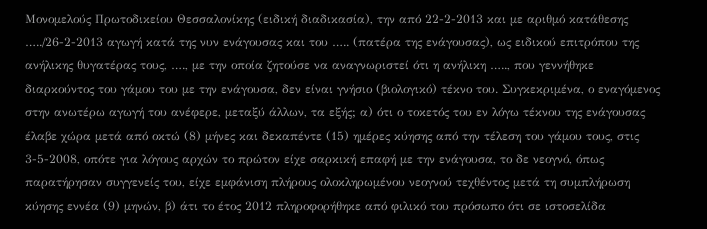Μονομελούς Πρωτοδικείου Θεσσαλονίκης (ειδική διαδικασία), την από 22-2-2013 και με αριθμό κατάθεσης …../26-2-2013 αγωγή κατά της νυν ενάγουσας και του ….. (πατέρα της ενάγουσας), ως ειδικού επιτρόπου της ανήλικης θυγατέρας τους, …., με την οποία ζητούσε να αναγνωριστεί ότι η ανήλικη ….., που γεννήθηκε διαρκούντος του γάμου του με την ενάγουσα, δεν είναι γνήσιο (βιολογικό) τέκνο του. Συγκεκριμένα, ο εναγόμενος στην ανωτέρω αγωγή του ανέφερε, μεταξύ άλλων, τα εξής; α) ότι ο τοκετός του εν λόγω τέκνου της ενάγουσας έλαβε χώρα μετά από οκτώ (8) μήνες και δεκαπέντε (15) ημέρες κύησης από την τέλεση του γάμου τους, στις 3-5-2008, οπότε για λόγους αρχών το πρώτον είχε σαρκική επαφή με την ενάγουσα, το δε νεογνό, όπως παρατήρησαν συγγενείς του, είχε εμφάνιση πλήρους ολοκληρωμένου νεογνού τεχθέντος μετά τη συμπλήρωση κύησης εννέα (9) μηνών, β) άτι το έτος 2012 πληροφορήθηκε από φιλικό του πρόσωπο ότι σε ιστοσελίδα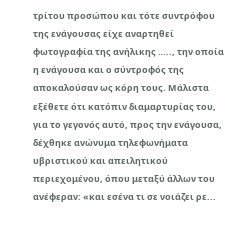τρίτου προσώπου και τότε συντρόφου της ενάγουσας είχε αναρτηθεί φωτογραφία της ανήλικης ….., την οποία η ενάγουσα και ο σύντροφός της αποκαλούσαν ως κόρη τους. Μάλιστα εξέθετε ότι κατόπιν διαμαρτυρίας του, για το γεγονός αυτό, προς την ενάγουσα, δέχθηκε ανώνυμα τηλεφωνήματα υβριστικού και απειλητικού περιεχομένου, όπου μεταξύ άλλων του ανέφεραν: «και εσένα τι σε νοιάζει ρε...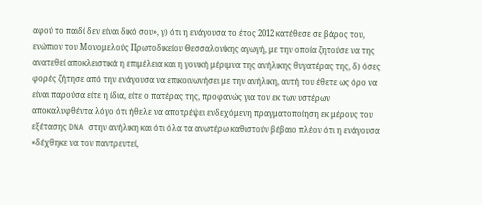αφού το παιδί δεν είναι δικό σου», γ) ότι η ενάγουσα το έτος 2012 κατέθεσε σε βάρος του, ενώπιον του Μονομελούς Πρωτοδικείου Θεσσαλονίκης αγωγή, με την οποία ζητούσε να της ανατεθεί αποκλειστικά η επιμέλεια και η γονική μέριμνα της ανήλικης θυγατέρας της, δ) όσες φορές ζήτησε από την ενάγουσα να επικοινωνήσει με την ανήλικη, αυτή του έθετε ως όρο να είναι παρούσα είτε η ίδια, είτε ο πατέρας της, προφανώς για τον εκ των υστέρων αποκαλυφθέντα λόγο ότι ήθελε να αποτρέψει ενδεχόμενη πραγματοποίηση εκ μέρους του εξέτασης DNA στην ανήλικη και ότι όλα τα ανωτέρω καθιστούν βέβαιο πλέον ότι η ενάγουσα «δέχθηκε να τον παντρευτεί,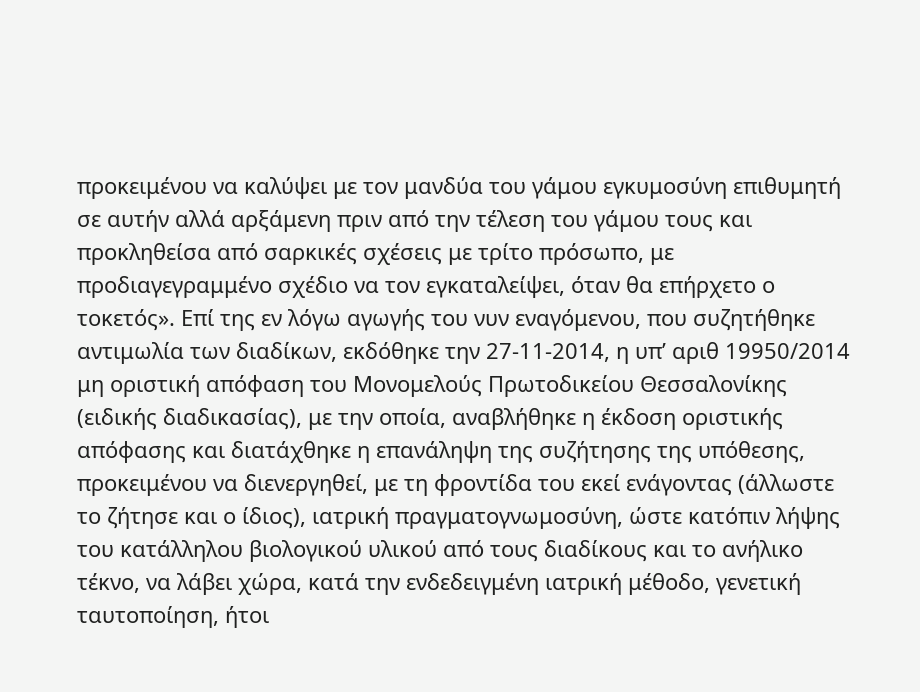προκειμένου να καλύψει με τον μανδύα του γάμου εγκυμοσύνη επιθυμητή σε αυτήν αλλά αρξάμενη πριν από την τέλεση του γάμου τους και προκληθείσα από σαρκικές σχέσεις με τρίτο πρόσωπο, με προδιαγεγραμμένο σχέδιο να τον εγκαταλείψει, όταν θα επήρχετο ο τοκετός». Επί της εν λόγω αγωγής του νυν εναγόμενου, που συζητήθηκε αντιμωλία των διαδίκων, εκδόθηκε την 27-11-2014, η υπ’ αριθ 19950/2014 μη οριστική απόφαση του Μονομελούς Πρωτοδικείου Θεσσαλονίκης (ειδικής διαδικασίας), με την οποία, αναβλήθηκε η έκδοση οριστικής απόφασης και διατάχθηκε η επανάληψη της συζήτησης της υπόθεσης, προκειμένου να διενεργηθεί, με τη φροντίδα του εκεί ενάγοντας (άλλωστε το ζήτησε και ο ίδιος), ιατρική πραγματογνωμοσύνη, ώστε κατόπιν λήψης του κατάλληλου βιολογικού υλικού από τους διαδίκους και το ανήλικο τέκνο, να λάβει χώρα, κατά την ενδεδειγμένη ιατρική μέθοδο, γενετική ταυτοποίηση, ήτοι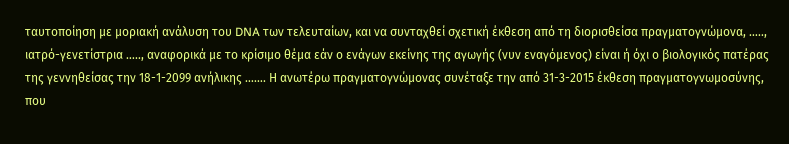ταυτοποίηση με μοριακή ανάλυση του DNA των τελευταίων, και να συνταχθεί σχετική έκθεση από τη διορισθείσα πραγματογνώμονα, ….., ιατρό-γενετίστρια ….., αναφορικά με το κρίσιμο θέμα εάν ο ενάγων εκείνης της αγωγής (νυν εναγόμενος) είναι ή όχι ο βιολογικός πατέρας της γεννηθείσας την 18-1-2099 ανήλικης ……. Η ανωτέρω πραγματογνώμονας συνέταξε την από 31-3-2015 έκθεση πραγματογνωμοσύνης, που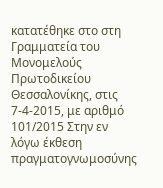κατατέθηκε στο στη Γραμματεία του Μονομελούς Πρωτοδικείου Θεσσαλονίκης, στις 7-4-2015, με αριθμό 101/2015 Στην εν λόγω έκθεση πραγματογνωμοσύνης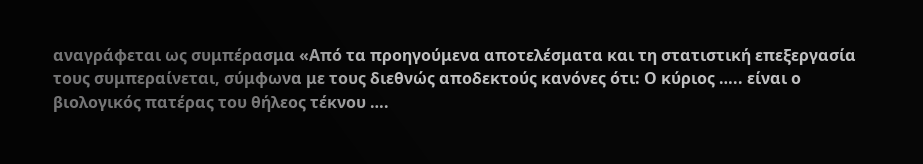αναγράφεται ως συμπέρασμα «Από τα προηγούμενα αποτελέσματα και τη στατιστική επεξεργασία τους συμπεραίνεται, σύμφωνα με τους διεθνώς αποδεκτούς κανόνες ότι: Ο κύριος ….. είναι ο βιολογικός πατέρας του θήλεος τέκνου ….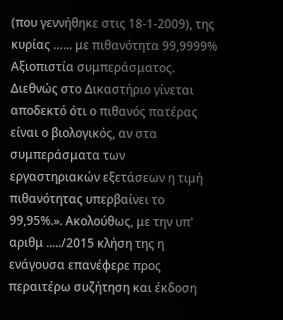(που γεννήθηκε στις 18-1-2009), της κυρίας …... με πιθανότητα 99,9999% Αξιοπιστία συμπεράσματος. Διεθνώς στο Δικαστήριο γίνεται αποδεκτό ότι ο πιθανός πατέρας είναι ο βιολογικός, αν στα συμπεράσματα των εργαστηριακών εξετάσεων η τιμή πιθανότητας υπερβαίνει το 99,95%.». Ακολούθως, με την υπ' αριθμ ...../2015 κλήση της η ενάγουσα επανέφερε προς περαιτέρω συζήτηση και έκδοση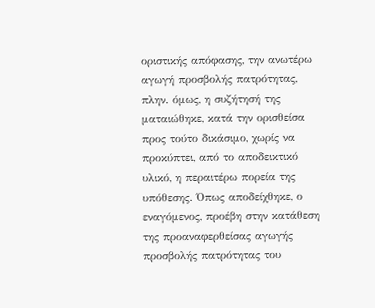οριστικής απόφασης, την ανωτέρω αγωγή προσβολής πατρότητας, πλην. όμως, η συζήτησή της ματαιώθηκε, κατά την ορισθείσα προς τούτο δικάσιμο, χωρίς να προκύπτει, από το αποδεικτικό υλικό, η περαιτέρω πορεία της υπόθεσης. Όπως αποδείχθηκε, ο εναγόμενος, προέβη στην κατάθεση της προαναφερθείσας αγωγής προσβολής πατρότητας του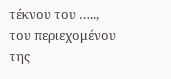τέκνου του ….., του περιεχομένου της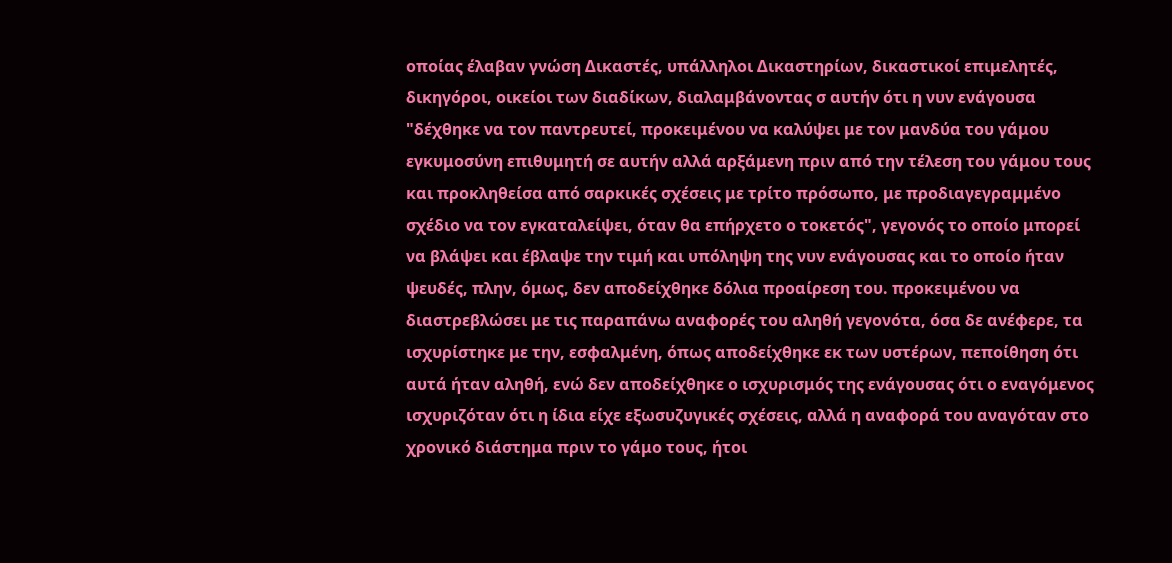οποίας έλαβαν γνώση Δικαστές, υπάλληλοι Δικαστηρίων, δικαστικοί επιμελητές, δικηγόροι, οικείοι των διαδίκων, διαλαμβάνοντας σ αυτήν ότι η νυν ενάγουσα "δέχθηκε να τον παντρευτεί, προκειμένου να καλύψει με τον μανδύα του γάμου εγκυμοσύνη επιθυμητή σε αυτήν αλλά αρξάμενη πριν από την τέλεση του γάμου τους και προκληθείσα από σαρκικές σχέσεις με τρίτο πρόσωπο, με προδιαγεγραμμένο σχέδιο να τον εγκαταλείψει, όταν θα επήρχετο ο τοκετός", γεγονός το οποίο μπορεί να βλάψει και έβλαψε την τιμή και υπόληψη της νυν ενάγουσας και το οποίο ήταν ψευδές, πλην, όμως, δεν αποδείχθηκε δόλια προαίρεση του. προκειμένου να διαστρεβλώσει με τις παραπάνω αναφορές του αληθή γεγονότα, όσα δε ανέφερε, τα ισχυρίστηκε με την, εσφαλμένη, όπως αποδείχθηκε εκ των υστέρων, πεποίθηση ότι αυτά ήταν αληθή, ενώ δεν αποδείχθηκε ο ισχυρισμός της ενάγουσας ότι ο εναγόμενος ισχυριζόταν ότι η ίδια είχε εξωσυζυγικές σχέσεις, αλλά η αναφορά του αναγόταν στο χρονικό διάστημα πριν το γάμο τους, ήτοι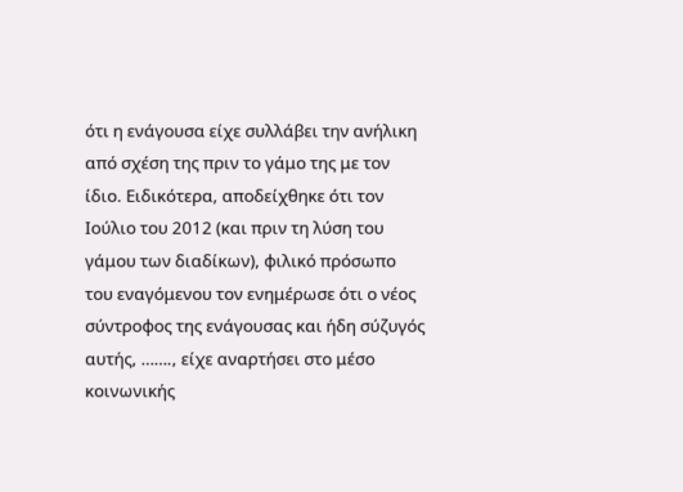ότι η ενάγουσα είχε συλλάβει την ανήλικη από σχέση της πριν το γάμο της με τον ίδιο. Ειδικότερα, αποδείχθηκε ότι τον Ιούλιο του 2012 (και πριν τη λύση του γάμου των διαδίκων), φιλικό πρόσωπο του εναγόμενου τον ενημέρωσε ότι ο νέος σύντροφος της ενάγουσας και ήδη σύζυγός αυτής, ……., είχε αναρτήσει στο μέσο κοινωνικής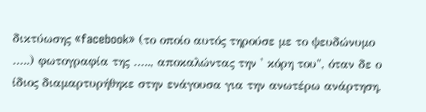δικτύωσης «facebook» (το οποίο αυτός τηρούσε με το ψευδώνυμο …..) φωτογραφία της ….., αποκαλώντας την ' κόρη του", όταν δε ο ίδιος διαμαρτυρήθηκε στην ενάγουσα για την ανωτέρω ανάρτηση,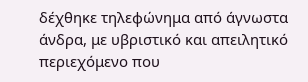δέχθηκε τηλεφώνημα από άγνωστα άνδρα, με υβριστικό και απειλητικό περιεχόμενο που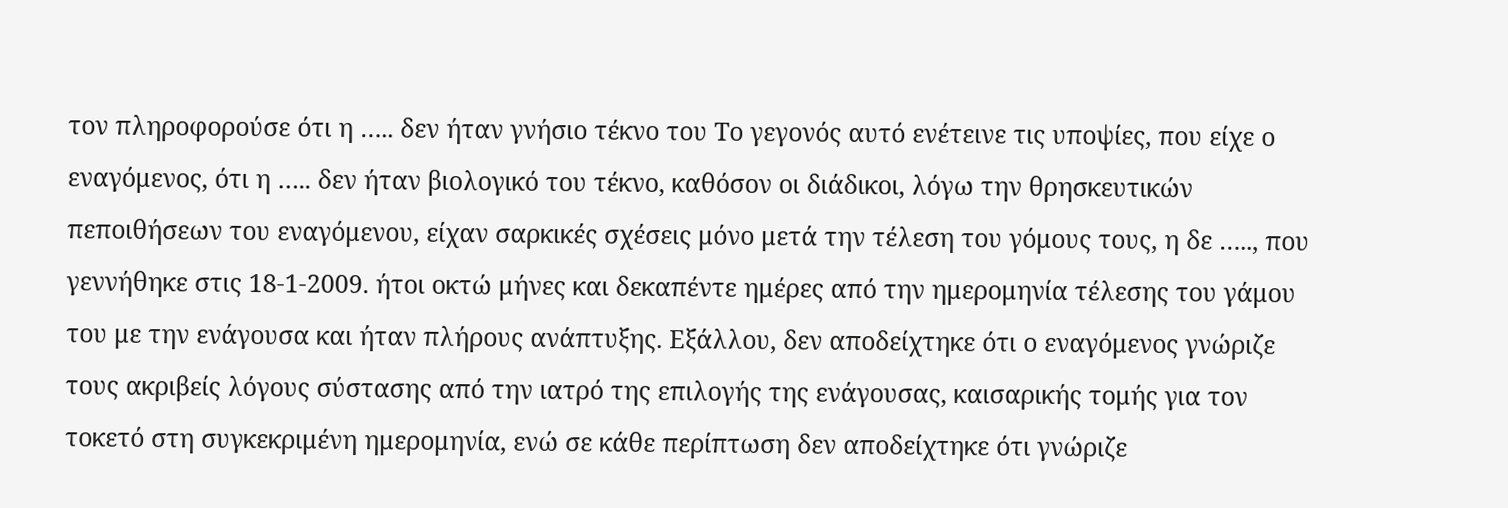τον πληροφορούσε ότι η ….. δεν ήταν γνήσιο τέκνο του Το γεγονός αυτό ενέτεινε τις υποψίες, που είχε ο εναγόμενος, ότι η ….. δεν ήταν βιολογικό του τέκνο, καθόσον οι διάδικοι, λόγω την θρησκευτικών πεποιθήσεων του εναγόμενου, είχαν σαρκικές σχέσεις μόνο μετά την τέλεση του γόμους τους, η δε ….., που γεννήθηκε στις 18-1-2009. ήτοι οκτώ μήνες και δεκαπέντε ημέρες από την ημερομηνία τέλεσης του γάμου του με την ενάγουσα και ήταν πλήρους ανάπτυξης. Εξάλλου, δεν αποδείχτηκε ότι ο εναγόμενος γνώριζε τους ακριβείς λόγους σύστασης από την ιατρό της επιλογής της ενάγουσας, καισαρικής τομής για τον τοκετό στη συγκεκριμένη ημερομηνία, ενώ σε κάθε περίπτωση δεν αποδείχτηκε ότι γνώριζε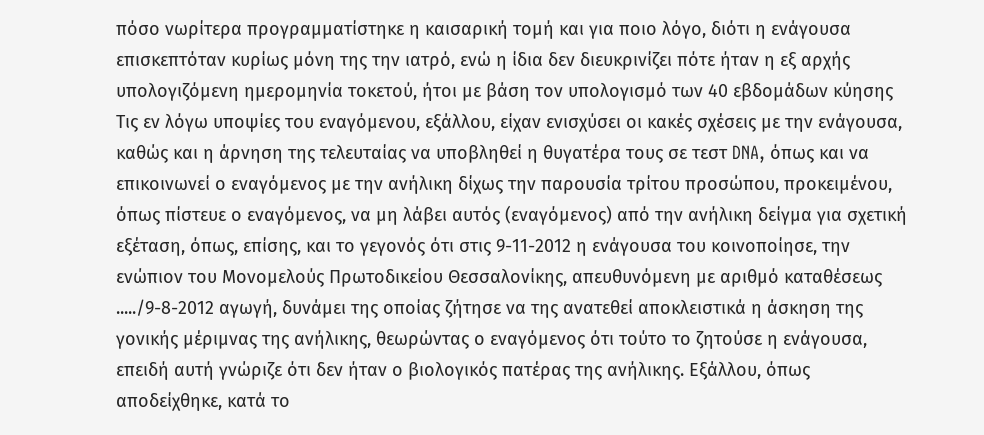πόσο νωρίτερα προγραμματίστηκε η καισαρική τομή και για ποιο λόγο, διότι η ενάγουσα επισκεπτόταν κυρίως μόνη της την ιατρό, ενώ η ίδια δεν διευκρινίζει πότε ήταν η εξ αρχής υπολογιζόμενη ημερομηνία τοκετού, ήτοι με βάση τον υπολογισμό των 40 εβδομάδων κύησης Τις εν λόγω υποψίες του εναγόμενου, εξάλλου, είχαν ενισχύσει οι κακές σχέσεις με την ενάγουσα, καθώς και η άρνηση της τελευταίας να υποβληθεί η θυγατέρα τους σε τεστ DNA, όπως και να επικοινωνεί ο εναγόμενος με την ανήλικη δίχως την παρουσία τρίτου προσώπου, προκειμένου, όπως πίστευε ο εναγόμενος, να μη λάβει αυτός (εναγόμενος) από την ανήλικη δείγμα για σχετική εξέταση, όπως, επίσης, και το γεγονός ότι στις 9-11-2012 η ενάγουσα του κοινοποίησε, την ενώπιον του Μονομελούς Πρωτοδικείου Θεσσαλονίκης, απευθυνόμενη με αριθμό καταθέσεως ...../9-8-2012 αγωγή, δυνάμει της οποίας ζήτησε να της ανατεθεί αποκλειστικά η άσκηση της γονικής μέριμνας της ανήλικης, θεωρώντας ο εναγόμενος ότι τούτο το ζητούσε η ενάγουσα, επειδή αυτή γνώριζε ότι δεν ήταν ο βιολογικός πατέρας της ανήλικης. Εξάλλου, όπως αποδείχθηκε, κατά το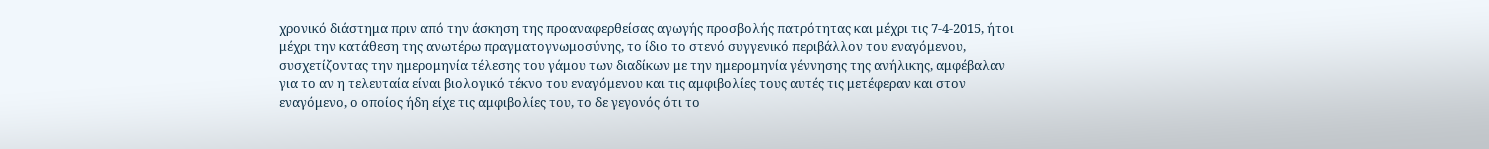χρονικό διάστημα πριν από την άσκηση της προαναφερθείσας αγωγής προσβολής πατρότητας και μέχρι τις 7-4-2015, ήτοι μέχρι την κατάθεση της ανωτέρω πραγματογνωμοσύνης, το ίδιο το στενό συγγενικό περιβάλλον του εναγόμενου, συσχετίζοντας την ημερομηνία τέλεσης του γάμου των διαδίκων με την ημερομηνία γέννησης της ανήλικης, αμφέβαλαν για το αν η τελευταία είναι βιολογικό τέκνο του εναγόμενου και τις αμφιβολίες τους αυτές τις μετέφεραν και στον εναγόμενο, ο οποίος ήδη είχε τις αμφιβολίες του, το δε γεγονός ότι το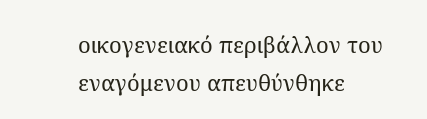οικογενειακό περιβάλλον του εναγόμενου απευθύνθηκε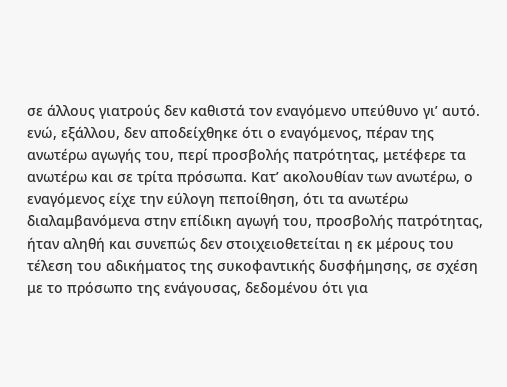σε άλλους γιατρούς δεν καθιστά τον εναγόμενο υπεύθυνο γι’ αυτό. ενώ, εξάλλου, δεν αποδείχθηκε ότι ο εναγόμενος, πέραν της ανωτέρω αγωγής του, περί προσβολής πατρότητας, μετέφερε τα ανωτέρω και σε τρίτα πρόσωπα. Κατ’ ακολουθίαν των ανωτέρω, ο εναγόμενος είχε την εύλογη πεποίθηση, ότι τα ανωτέρω διαλαμβανόμενα στην επίδικη αγωγή του, προσβολής πατρότητας, ήταν αληθή και συνεπώς δεν στοιχειοθετείται η εκ μέρους του τέλεση του αδικήματος της συκοφαντικής δυσφήμησης, σε σχέση με το πρόσωπο της ενάγουσας, δεδομένου ότι για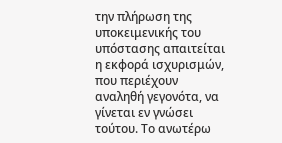την πλήρωση της υποκειμενικής του υπόστασης απαιτείται η εκφορά ισχυρισμών, που περιέχουν αναληθή γεγονότα, να γίνεται εν γνώσει τούτου. Το ανωτέρω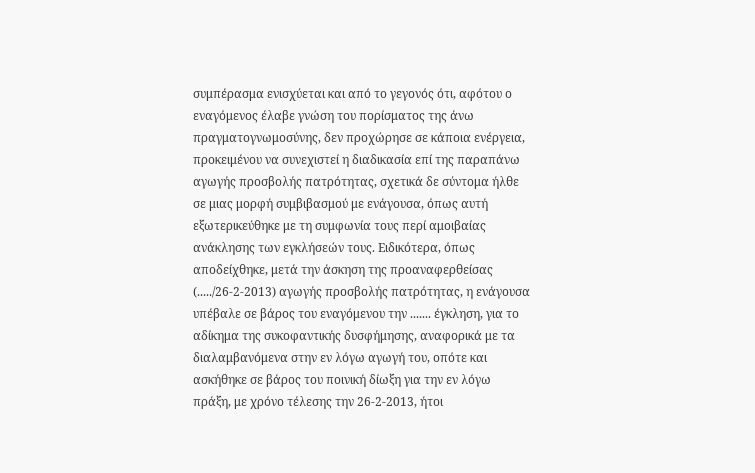συμπέρασμα ενισχύεται και από το γεγονός ότι, αφότου ο εναγόμενος έλαβε γνώση του πορίσματος της άνω πραγματογνωμοσύνης, δεν προχώρησε σε κάποια ενέργεια, προκειμένου να συνεχιστεί η διαδικασία επί της παραπάνω αγωγής προσβολής πατρότητας, σχετικά δε σύντομα ήλθε σε μιας μορφή συμβιβασμού με ενάγουσα, όπως αυτή εξωτερικεύθηκε με τη συμφωνία τους περί αμοιβαίας ανάκλησης των εγκλήσεών τους. Ειδικότερα, όπως αποδείχθηκε, μετά την άσκηση της προαναφερθείσας (...../26-2-2013) αγωγής προσβολής πατρότητας, η ενάγουσα υπέβαλε σε βάρος του εναγόμενου την ....... έγκληση, για το αδίκημα της συκοφαντικής δυσφήμησης, αναφορικά με τα διαλαμβανόμενα στην εν λόγω αγωγή του, οπότε και ασκήθηκε σε βάρος του ποινική δίωξη για την εν λόγω πράξη, με χρόνο τέλεσης την 26-2-2013, ήτοι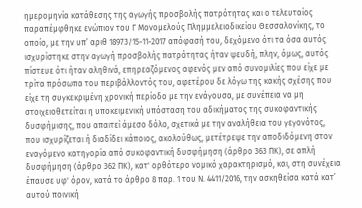ημερομηνία κατάθεσης της αγωγής προσβολής πατρότητας και ο τελευταίος παραπέμφθηκε ενώπιον του Γ Μονομελούς Πλημμελειοδικείου Θεσσαλονίκης, το οποίο, με την υπ’ αριθ 18973/15-11-2017 απόφασή του, δεχόμενο ότι τα όσα αυτός ισχυρίστηκε στην αγωγή προσβολής πατρότητας ήταν ψευδή, πλην, όμως, αυτός πίστευε ότι ήταν αληθινά, επηρεαζόμενος αφενός μεν από συνομιλίες που είχε με τρίτα πρόσωπα του περιβάλλοντός του, αφετέρου δε λόγω της κακής σχέσης που είχε τη συγκεκριμένη χρονική περίοδο με την ενάγουσα, με συνέπεια να μη στοιχειοθετείται η υποκειμενική υπόσταση του αδικήματος της συκοφαντικής δυσφήμισης, που απαιτεί άμεσο δόλο, σχετικά με την αναλήθεια του γεγονότος, που ισχυρίζεται ή διαδίδει κάποιος, ακολούθως, μετέτρεψε την αποδιδόμενη στον εναγόμενο κατηγορία από συκοφαντική δυσφήμηση (άρθρο 363 ΠΚ), σε απλή δυσφήμηση (άρθρο 362 ΠΚ), κατ' ορθότερο νομικό χαρακτηρισμό, και, στη συνέχεια έπαυσε υφ' όρον, κατά το άρθρο 8 παρ. 1 του Ν. 4411/2016, την ασκηθείσα κατά κατ’ αυτού ποινική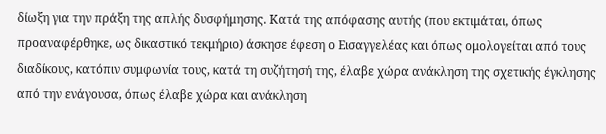δίωξη για την πράξη της απλής δυσφήμησης. Κατά της απόφασης αυτής (που εκτιμάται, όπως προαναφέρθηκε, ως δικαστικό τεκμήριο) άσκησε έφεση ο Εισαγγελέας και όπως ομολογείται από τους διαδίκους, κατόπιν συμφωνία τους, κατά τη συζήτησή της, έλαβε χώρα ανάκληση της σχετικής έγκλησης από την ενάγουσα, όπως έλαβε χώρα και ανάκληση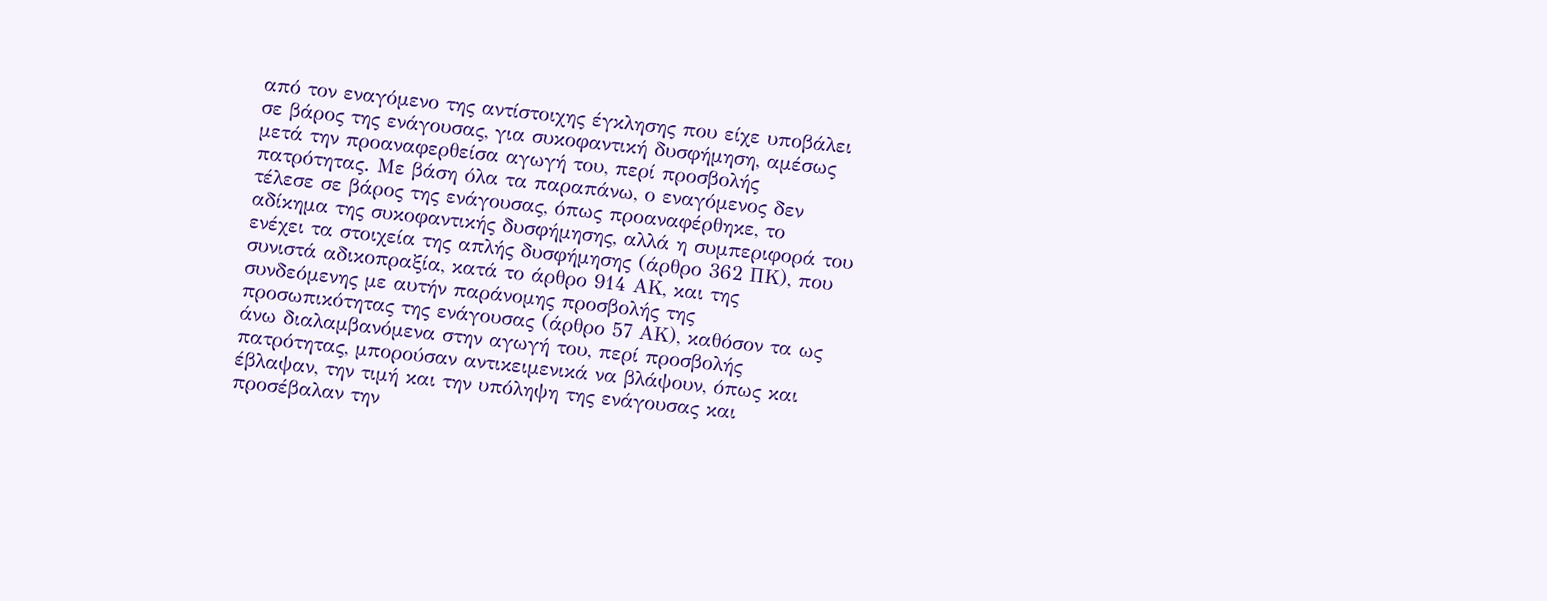από τον εναγόμενο της αντίστοιχης έγκλησης που είχε υποβάλει σε βάρος της ενάγουσας, για συκοφαντική δυσφήμηση, αμέσως μετά την προαναφερθείσα αγωγή του, περί προσβολής πατρότητας. Με βάση όλα τα παραπάνω, ο εναγόμενος δεν τέλεσε σε βάρος της ενάγουσας, όπως προαναφέρθηκε, το αδίκημα της συκοφαντικής δυσφήμησης, αλλά η συμπεριφορά του ενέχει τα στοιχεία της απλής δυσφήμησης (άρθρο 362 ΠΚ), που συνιστά αδικοπραξία, κατά το άρθρο 914 ΑΚ, και της συνδεόμενης με αυτήν παράνομης προσβολής της προσωπικότητας της ενάγουσας (άρθρο 57 ΑΚ), καθόσον τα ως άνω διαλαμβανόμενα στην αγωγή του, περί προσβολής πατρότητας, μπορούσαν αντικειμενικά να βλάψουν, όπως και έβλαψαν, την τιμή και την υπόληψη της ενάγουσας και προσέβαλαν την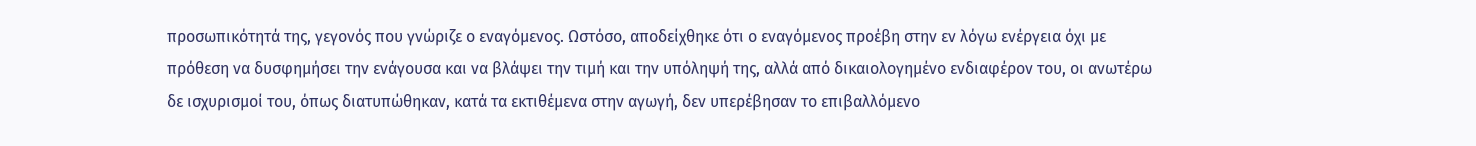προσωπικότητά της, γεγονός που γνώριζε ο εναγόμενος. Ωστόσο, αποδείχθηκε ότι ο εναγόμενος προέβη στην εν λόγω ενέργεια όχι με πρόθεση να δυσφημήσει την ενάγουσα και να βλάψει την τιμή και την υπόληψή της, αλλά από δικαιολογημένο ενδιαφέρον του, οι ανωτέρω δε ισχυρισμοί του, όπως διατυπώθηκαν, κατά τα εκτιθέμενα στην αγωγή, δεν υπερέβησαν το επιβαλλόμενο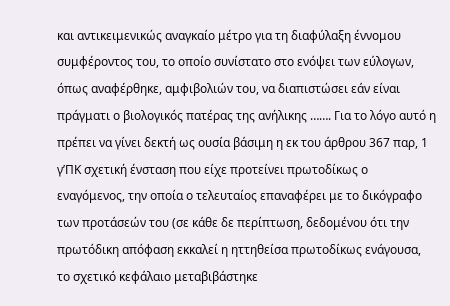και αντικειμενικώς αναγκαίο μέτρο για τη διαφύλαξη έννομου συμφέροντος του, το οποίο συνίστατο στο ενόψει των εύλογων, όπως αναφέρθηκε, αμφιβολιών του, να διαπιστώσει εάν είναι πράγματι ο βιολογικός πατέρας της ανήλικης ……. Για το λόγο αυτό η πρέπει να γίνει δεκτή ως ουσία βάσιμη η εκ του άρθρου 367 παρ, 1 γ’ΠΚ σχετική ένσταση που είχε προτείνει πρωτοδίκως ο εναγόμενος, την οποία ο τελευταίος επαναφέρει με το δικόγραφο των προτάσεών του (σε κάθε δε περίπτωση, δεδομένου ότι την πρωτόδικη απόφαση εκκαλεί η ηττηθείσα πρωτοδίκως ενάγουσα, το σχετικό κεφάλαιο μεταβιβάστηκε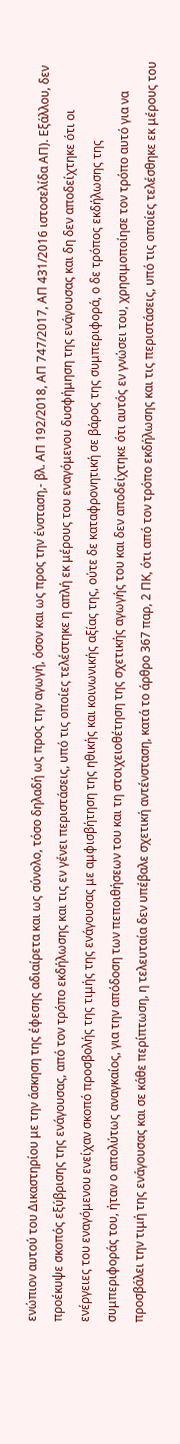ενώπιον αυτού του Δικαστηρίου με την άσκηση της έφεσης αδιαίρετα και ως σύνολο, τόσο δηλαδή ως προς την αγωγή, όσον και ως προς την ένσταση,- βλ. ΑΠ 192/2018, ΑΠ 747/2017, ΑΠ 431/2016 ιστοσελίδα ΑΠ). Εξάλλου, δεν προέκυψε σκοπός εξύβρισης της ενάγουσας, από τον τρόπο εκδήλωσης και τις εν γένει περιστάσεις, υπό τις οποίες τελέστηκε η απλή εκ μέρους του εναγόμενου δυσφήμηση της ενάγουσας και δη δεν αποδείχτηκε ότι οι ενέργειες του εναγόμενου ενείχαν σκοπό προσβολής της τιμής της ενάγουσας με αμφισβήτηση της ηθικής και κοινωνικής αξίας της, ούτε δε καταφρονητική σε βάρος της συμπεριφορά, ο δε τρόπος εκδήλωσης της συμπεριφοράς του, ήταν ο απολύτως αναγκαίος, για την απόδοση των πεποιθήσεων του και τη στοιχειοθέτηση της σχετικής αγωγής του και δεν αποδείχτηκε ότι αυτός εν γνώσει του, χρησιμοποίησε τον τρόπο αυτό για να προσβάλει την τιμή της ενάγουσας και σε κάθε περίπτωση, η τελευταία δεν υπέβαλε σχετική αντένσταση, κατά το άρθρο 367 παρ, 2 ΠΚ, ότι από τον τρόπο εκδήλωσης και τις περιστάσεις, υπό τις οποίες τελέσθηκε εκ μέρους του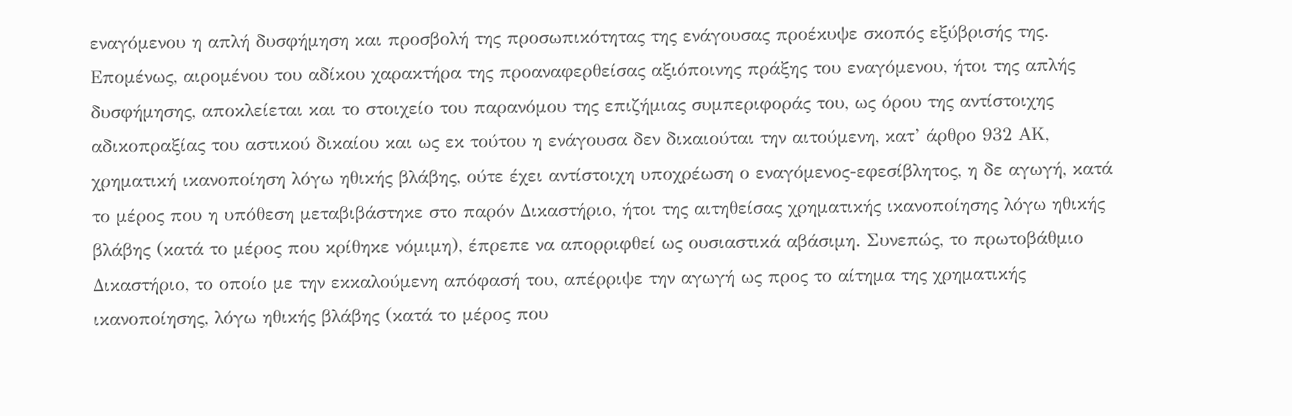εναγόμενου η απλή δυσφήμηση και προσβολή της προσωπικότητας της ενάγουσας προέκυψε σκοπός εξύβρισής της. Επομένως, αιρομένου του αδίκου χαρακτήρα της προαναφερθείσας αξιόποινης πράξης του εναγόμενου, ήτοι της απλής δυσφήμησης, αποκλείεται και το στοιχείο του παρανόμου της επιζήμιας συμπεριφοράς του, ως όρου της αντίστοιχης αδικοπραξίας του αστικού δικαίου και ως εκ τούτου η ενάγουσα δεν δικαιούται την αιτούμενη, κατ’ άρθρο 932 ΑΚ, χρηματική ικανοποίηση λόγω ηθικής βλάβης, ούτε έχει αντίστοιχη υποχρέωση ο εναγόμενος-εφεσίβλητος, η δε αγωγή, κατά το μέρος που η υπόθεση μεταβιβάστηκε στο παρόν Δικαστήριο, ήτοι της αιτηθείσας χρηματικής ικανοποίησης λόγω ηθικής βλάβης (κατά το μέρος που κρίθηκε νόμιμη), έπρεπε να απορριφθεί ως ουσιαστικά αβάσιμη. Συνεπώς, το πρωτοβάθμιο Δικαστήριο, το οποίο με την εκκαλούμενη απόφασή του, απέρριψε την αγωγή ως προς το αίτημα της χρηματικής ικανοποίησης, λόγω ηθικής βλάβης (κατά το μέρος που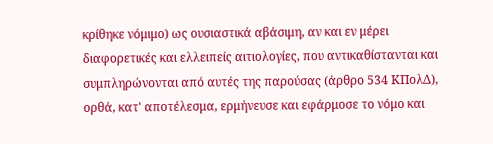κρίθηκε νόμιμο) ως ουσιαστικά αβάσιμη, αν και εν μέρει διαφορετικές και ελλειπείς αιτιολογίες, που αντικαθίστανται και συμπληρώνονται από αυτές της παρούσας (άρθρο 534 ΚΠολΔ), ορθά, κατ' αποτέλεσμα, ερμήνευσε και εφάρμοσε το νόμο και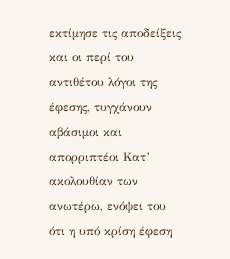εκτίμησε τις αποδείξεις και οι περί του αντιθέτου λόγοι της έφεσης, τυγχάνουν αβάσιμοι και απορριπτέοι Κατ’ ακολουθίαν των ανωτέρω, ενόψει του ότι η υπό κρίση έφεση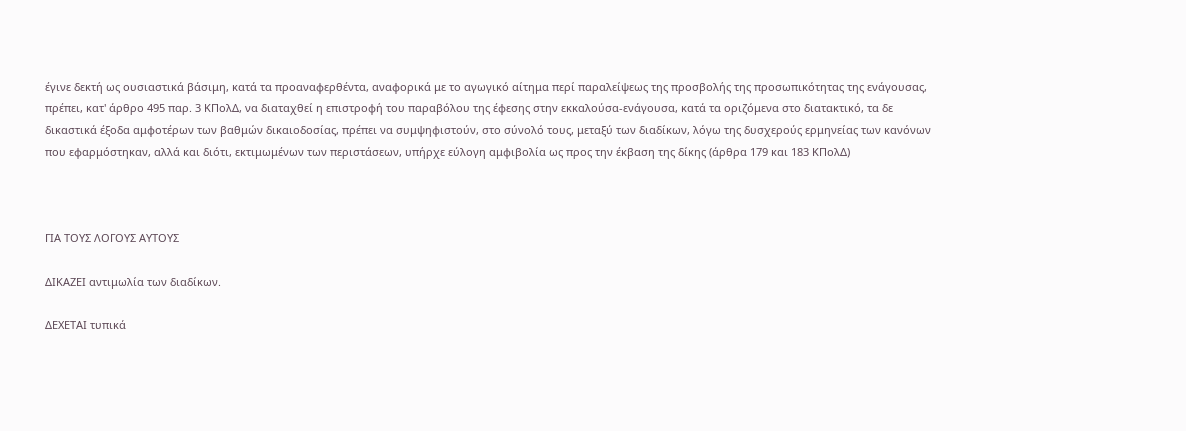έγινε δεκτή ως ουσιαστικά βάσιμη, κατά τα προαναφερθέντα, αναφορικά με το αγωγικό αίτημα περί παραλείψεως της προσβολής της προσωπικότητας της ενάγουσας, πρέπει, κατ' άρθρο 495 παρ. 3 ΚΠολΔ, να διαταχθεί η επιστροφή του παραβόλου της έφεσης στην εκκαλούσα-ενάγουσα, κατά τα οριζόμενα στο διατακτικό, τα δε δικαστικά έξοδα αμφοτέρων των βαθμών δικαιοδοσίας, πρέπει να συμψηφιστούν, στο σύνολό τους, μεταξύ των διαδίκων, λόγω της δυσχερούς ερμηνείας των κανόνων που εφαρμόστηκαν, αλλά και διότι, εκτιμωμένων των περιστάσεων, υπήρχε εύλογη αμφιβολία ως προς την έκβαση της δίκης (άρθρα 179 και 183 ΚΠολΔ)



ΓΙΑ ΤΟΥΣ ΛΟΓΟΥΣ ΑΥΤΟΥΣ

ΔΙΚΑΖΕΙ αντιμωλία των διαδίκων.

ΔΕΧΕΤΑΙ τυπικά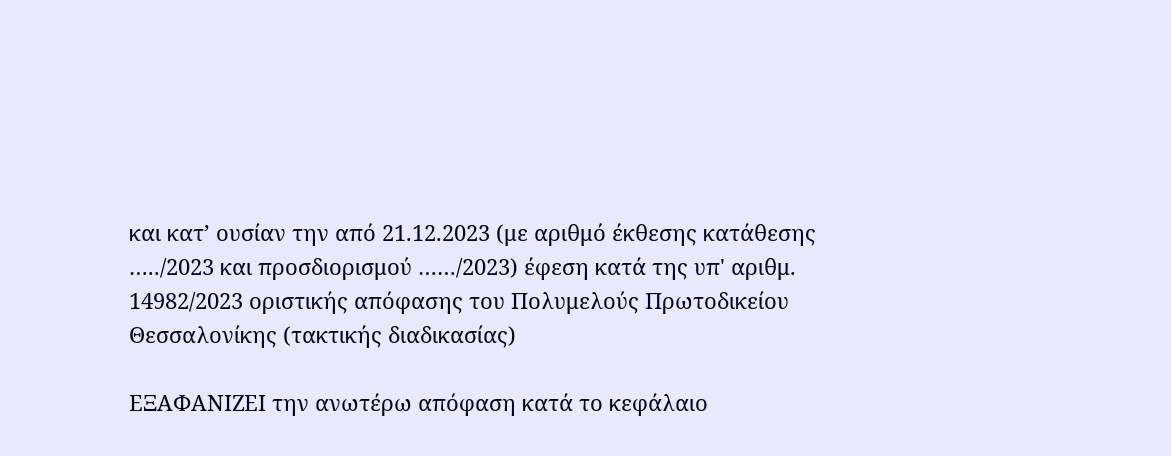και κατ’ ουσίαν την από 21.12.2023 (με αριθμό έκθεσης κατάθεσης …../2023 και προσδιορισμού ……/2023) έφεση κατά της υπ' αριθμ. 14982/2023 οριστικής απόφασης του Πολυμελούς Πρωτοδικείου Θεσσαλονίκης (τακτικής διαδικασίας)

ΕΞΑΦΑΝΙΖΕΙ την ανωτέρω απόφαση κατά το κεφάλαιο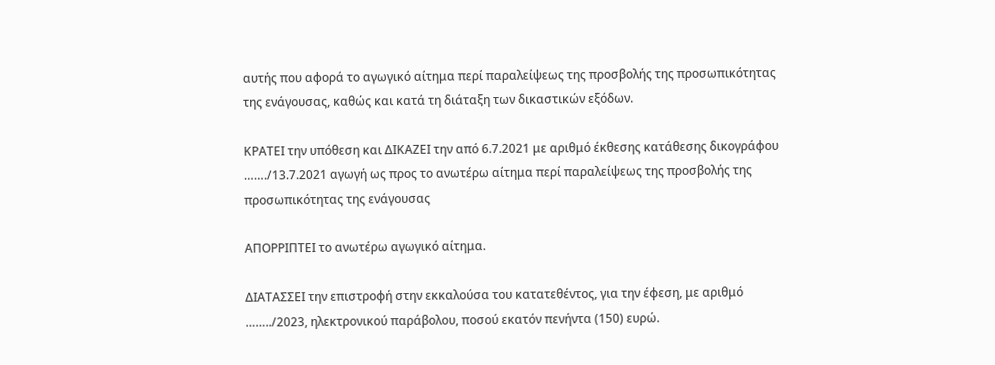αυτής που αφορά το αγωγικό αίτημα περί παραλείψεως της προσβολής της προσωπικότητας της ενάγουσας, καθώς και κατά τη διάταξη των δικαστικών εξόδων.

ΚΡΑΤΕΙ την υπόθεση και ΔΙΚΑΖΕΙ την από 6.7.2021 με αριθμό έκθεσης κατάθεσης δικογράφου ……./13.7.2021 αγωγή ως προς το ανωτέρω αίτημα περί παραλείψεως της προσβολής της προσωπικότητας της ενάγουσας

ΑΠΟΡΡΙΠΤΕΙ το ανωτέρω αγωγικό αίτημα.

ΔΙΑΤΑΣΣΕΙ την επιστροφή στην εκκαλούσα του κατατεθέντος, για την έφεση, με αριθμό ……../2023, ηλεκτρονικού παράβολου, ποσού εκατόν πενήντα (150) ευρώ.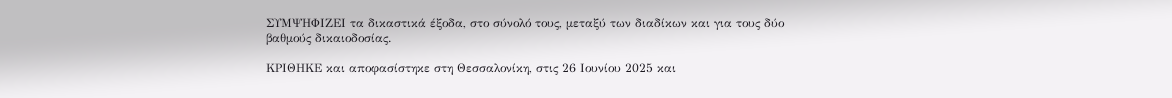ΣΥΜΨΗΦΙΖΕΙ τα δικαστικά έξοδα, στο σύνολό τους, μεταξύ των διαδίκων και για τους δύο βαθμούς δικαιοδοσίας.

ΚΡΙΘΗΚΕ και αποφασίστηκε στη Θεσσαλονίκη, στις 26 Ιουνίου 2025 και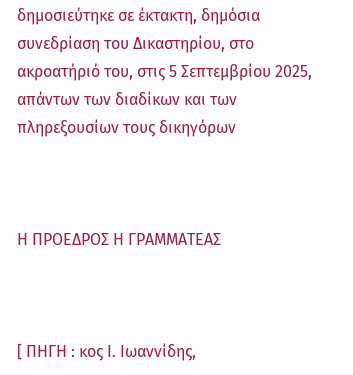δημοσιεύτηκε σε έκτακτη, δημόσια συνεδρίαση του Δικαστηρίου, στο ακροατήριό του, στις 5 Σεπτεμβρίου 2025, απάντων των διαδίκων και των πληρεξουσίων τους δικηγόρων



Η ΠΡΟΕΔΡΟΣ Η ΓΡΑΜΜΑΤΕΑΣ



[ ΠΗΓΗ : κος Ι. Ιωαννίδης,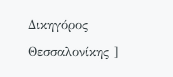Δικηγόρος Θεσσαλονίκης ]